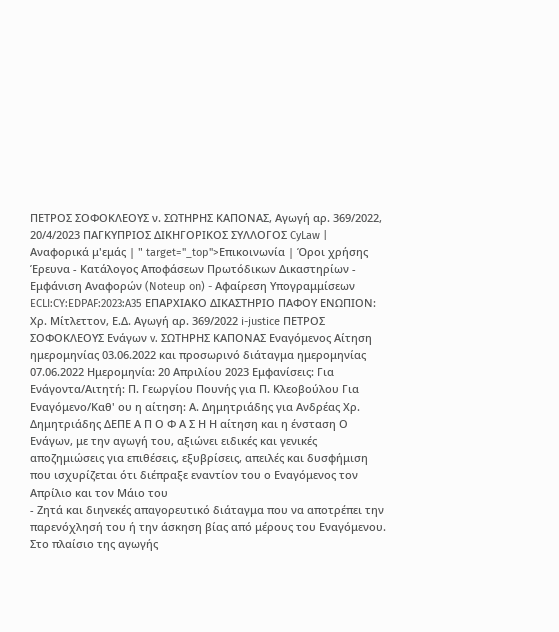ΠΕΤΡΟΣ ΣΟΦΟΚΛΕΟΥΣ ν. ΣΩΤΗΡΗΣ ΚΑΠΟΝΑΣ, Αγωγή αρ. 369/2022, 20/4/2023 ΠΑΓΚΥΠΡΙΟΣ ΔΙΚΗΓΟΡΙΚΟΣ ΣΥΛΛΟΓΟΣ CyLaw | Αναφορικά μ'εμάς | " target="_top">Επικοινωνία | Όροι χρήσης Έρευνα - Κατάλογος Αποφάσεων Πρωτόδικων Δικαστηρίων - Εμφάνιση Αναφορών (Noteup on) - Αφαίρεση Υπογραμμίσεων ECLI:CY:EDPAF:2023:A35 ΕΠΑΡΧΙΑΚΟ ΔΙΚΑΣΤΗΡΙΟ ΠΑΦΟΥ ΕΝΩΠΙΟΝ: Χρ. Μίτλεττον, Ε.Δ. Αγωγή αρ. 369/2022 i-justice ΠΕΤΡΟΣ ΣΟΦΟΚΛΕΟΥΣ Ενάγων v. ΣΩΤΗΡΗΣ ΚΑΠΟΝΑΣ Εναγόμενος Αίτηση ημερομηνίας 03.06.2022 και προσωρινό διάταγμα ημερομηνίας 07.06.2022 Ημερομηνία: 20 Απριλίου 2023 Εμφανίσεις: Για Ενάγοντα/Αιτητή: Π. Γεωργίου Πουνής για Π. Κλεοβούλου Για Εναγόμενο/Καθ' ου η αίτηση: Α. Δημητριάδης για Ανδρέας Χρ. Δημητριάδης ΔΕΠΕ Α Π Ο Φ Α Σ Η Η αίτηση και η ένσταση Ο Ενάγων, με την αγωγή του, αξιώνει ειδικές και γενικές αποζημιώσεις για επιθέσεις, εξυβρίσεις, απειλές και δυσφήμιση που ισχυρίζεται ότι διέπραξε εναντίον του ο Εναγόμενος τον Απρίλιο και τον Μάιο του
- Ζητά και διηνεκές απαγορευτικό διάταγμα που να αποτρέπει την παρενόχλησή του ή την άσκηση βίας από μέρους του Εναγόμενου. Στο πλαίσιο της αγωγής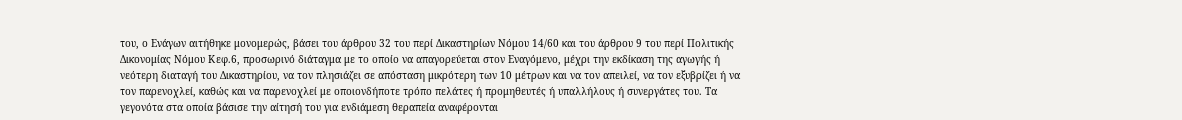του, ο Ενάγων αιτήθηκε μονομερώς, βάσει του άρθρου 32 του περί Δικαστηρίων Νόμου 14/60 και του άρθρου 9 του περί Πολιτικής Δικονομίας Νόμου Κεφ.6, προσωρινό διάταγμα με το οποίο να απαγορεύεται στον Εναγόμενο, μέχρι την εκδίκαση της αγωγής ή νεότερη διαταγή του Δικαστηρίου, να τον πλησιάζει σε απόσταση μικρότερη των 10 μέτρων και να τον απειλεί, να τον εξυβρίζει ή να τον παρενοχλεί, καθώς και να παρενοχλεί με οποιονδήποτε τρόπο πελάτες ή προμηθευτές ή υπαλλήλους ή συνεργάτες του. Τα γεγονότα στα οποία βάσισε την αίτησή του για ενδιάμεση θεραπεία αναφέρονται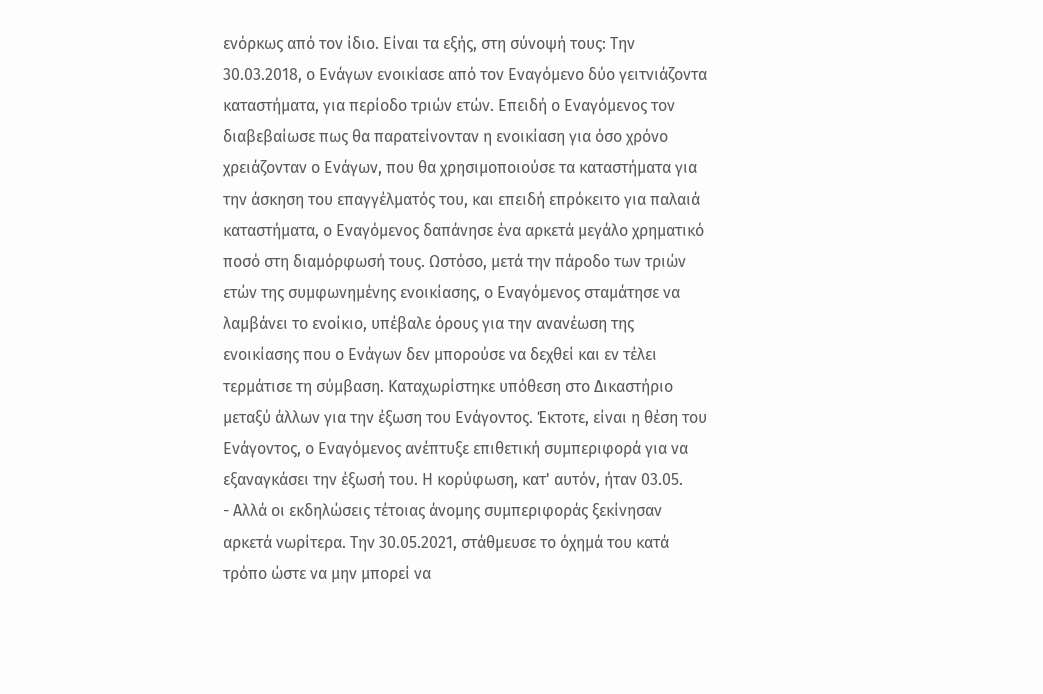ενόρκως από τον ίδιο. Είναι τα εξής, στη σύνοψή τους: Την 30.03.2018, ο Ενάγων ενοικίασε από τον Εναγόμενο δύο γειτνιάζοντα καταστήματα, για περίοδο τριών ετών. Επειδή ο Εναγόμενος τον διαβεβαίωσε πως θα παρατείνονταν η ενοικίαση για όσο χρόνο χρειάζονταν ο Ενάγων, που θα χρησιμοποιούσε τα καταστήματα για την άσκηση του επαγγέλματός του, και επειδή επρόκειτο για παλαιά καταστήματα, ο Εναγόμενος δαπάνησε ένα αρκετά μεγάλο χρηματικό ποσό στη διαμόρφωσή τους. Ωστόσο, μετά την πάροδο των τριών ετών της συμφωνημένης ενοικίασης, ο Εναγόμενος σταμάτησε να λαμβάνει το ενοίκιο, υπέβαλε όρους για την ανανέωση της ενοικίασης που ο Ενάγων δεν μπορούσε να δεχθεί και εν τέλει τερμάτισε τη σύμβαση. Καταχωρίστηκε υπόθεση στο Δικαστήριο μεταξύ άλλων για την έξωση του Ενάγοντος. Έκτοτε, είναι η θέση του Ενάγοντος, ο Εναγόμενος ανέπτυξε επιθετική συμπεριφορά για να εξαναγκάσει την έξωσή του. Η κορύφωση, κατ' αυτόν, ήταν 03.05.
- Αλλά οι εκδηλώσεις τέτοιας άνομης συμπεριφοράς ξεκίνησαν αρκετά νωρίτερα. Την 30.05.2021, στάθμευσε το όχημά του κατά τρόπο ώστε να μην μπορεί να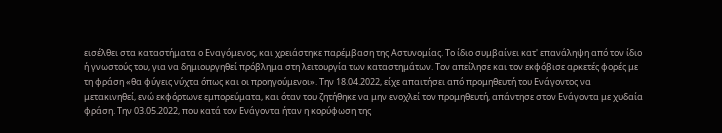εισέλθει στα καταστήματα ο Εναγόμενος, και χρειάστηκε παρέμβαση της Αστυνομίας. Το ίδιο συμβαίνει κατ' επανάληψη από τον ίδιο ή γνωστούς του, για να δημιουργηθεί πρόβλημα στη λειτουργία των καταστημάτων. Τον απείλησε και τον εκφόβισε αρκετές φορές με τη φράση «θα φύγεις νύχτα όπως και οι προηγούμενοι». Την 18.04.2022, είχε απαιτήσει από προμηθευτή του Ενάγοντος να μετακινηθεί, ενώ εκφόρτωνε εμπορεύματα, και όταν του ζητήθηκε να μην ενοχλεί τον προμηθευτή, απάντησε στον Ενάγοντα με χυδαία φράση. Την 03.05.2022, που κατά τον Ενάγοντα ήταν η κορύφωση της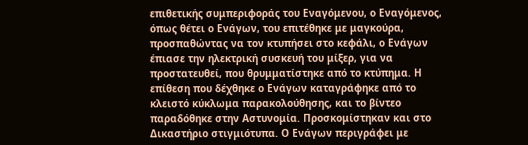επιθετικής συμπεριφοράς του Εναγόμενου, ο Εναγόμενος, όπως θέτει ο Ενάγων, του επιτέθηκε με μαγκούρα, προσπαθώντας να τον κτυπήσει στο κεφάλι, ο Ενάγων έπιασε την ηλεκτρική συσκευή του μίξερ, για να προστατευθεί, που θρυμματίστηκε από το κτύπημα. Η επίθεση που δέχθηκε ο Ενάγων καταγράφηκε από το κλειστό κύκλωμα παρακολούθησης, και το βίντεο παραδόθηκε στην Αστυνομία. Προσκομίστηκαν και στο Δικαστήριο στιγμιότυπα. Ο Ενάγων περιγράφει με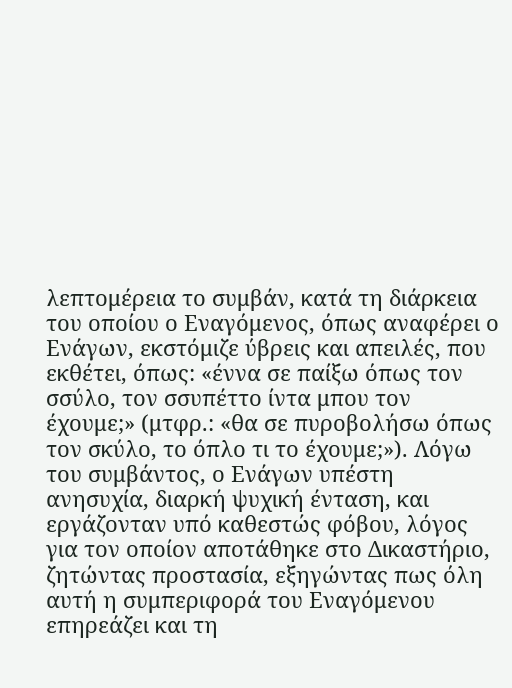λεπτομέρεια το συμβάν, κατά τη διάρκεια του οποίου ο Εναγόμενος, όπως αναφέρει ο Ενάγων, εκστόμιζε ύβρεις και απειλές, που εκθέτει, όπως: «έννα σε παίξω όπως τον σσύλο, τον σσυπέττο ίντα μπου τον έχουμε;» (μτφρ.: «θα σε πυροβολήσω όπως τον σκύλο, το όπλο τι το έχουμε;»). Λόγω του συμβάντος, ο Ενάγων υπέστη ανησυχία, διαρκή ψυχική ένταση, και εργάζονταν υπό καθεστώς φόβου, λόγος για τον οποίον αποτάθηκε στο Δικαστήριο, ζητώντας προστασία, εξηγώντας πως όλη αυτή η συμπεριφορά του Εναγόμενου επηρεάζει και τη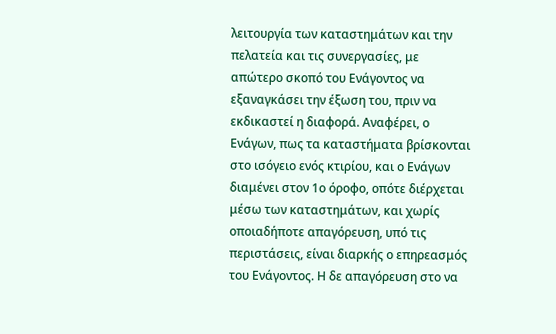λειτουργία των καταστημάτων και την πελατεία και τις συνεργασίες, με απώτερο σκοπό του Ενάγοντος να εξαναγκάσει την έξωση του, πριν να εκδικαστεί η διαφορά. Αναφέρει, ο Ενάγων, πως τα καταστήματα βρίσκονται στο ισόγειο ενός κτιρίου, και ο Ενάγων διαμένει στον 1ο όροφο, οπότε διέρχεται μέσω των καταστημάτων, και χωρίς οποιαδήποτε απαγόρευση, υπό τις περιστάσεις, είναι διαρκής ο επηρεασμός του Ενάγοντος. Η δε απαγόρευση στο να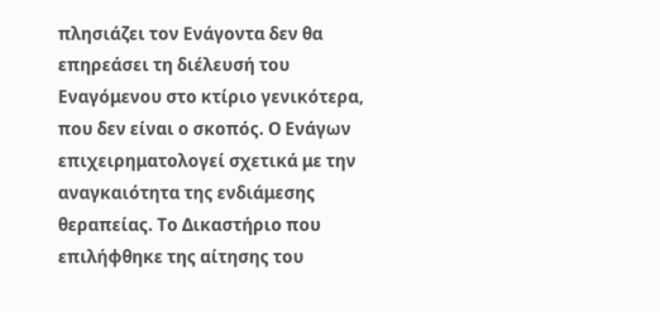πλησιάζει τον Ενάγοντα δεν θα επηρεάσει τη διέλευσή του Εναγόμενου στο κτίριο γενικότερα, που δεν είναι ο σκοπός. Ο Ενάγων επιχειρηματολογεί σχετικά με την αναγκαιότητα της ενδιάμεσης θεραπείας. Το Δικαστήριο που επιλήφθηκε της αίτησης του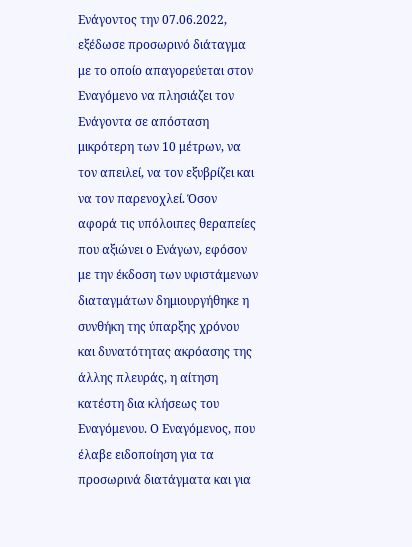Ενάγοντος την 07.06.2022, εξέδωσε προσωρινό διάταγμα με το οποίο απαγορεύεται στον Εναγόμενο να πλησιάζει τον Ενάγοντα σε απόσταση μικρότερη των 10 μέτρων, να τον απειλεί, να τον εξυβρίζει και να τον παρενοχλεί. Όσον αφορά τις υπόλοιπες θεραπείες που αξιώνει ο Ενάγων, εφόσον με την έκδοση των υφιστάμενων διαταγμάτων δημιουργήθηκε η συνθήκη της ύπαρξης χρόνου και δυνατότητας ακρόασης της άλλης πλευράς, η αίτηση κατέστη δια κλήσεως του Εναγόμενου. Ο Εναγόμενος, που έλαβε ειδοποίηση για τα προσωρινά διατάγματα και για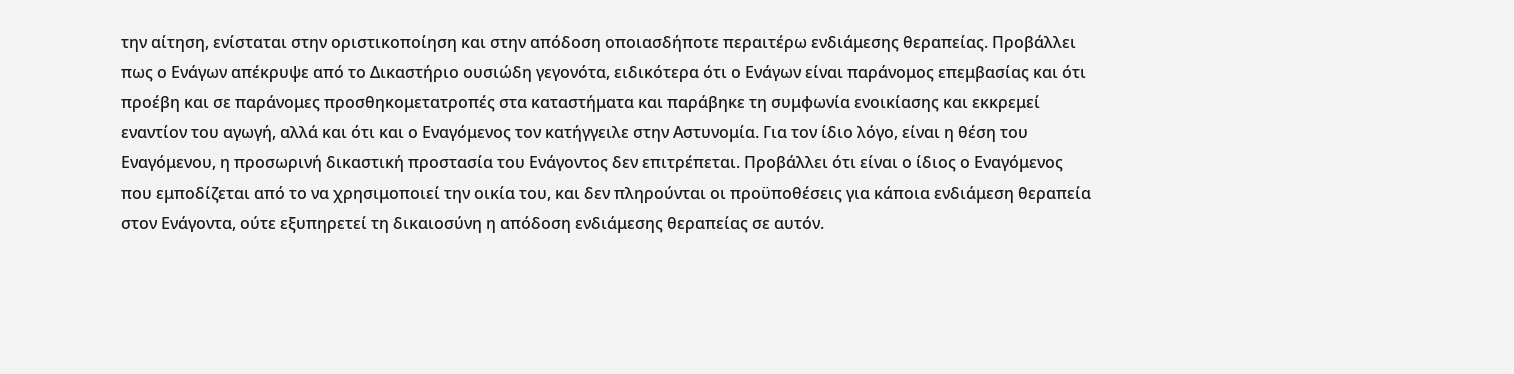την αίτηση, ενίσταται στην οριστικοποίηση και στην απόδοση οποιασδήποτε περαιτέρω ενδιάμεσης θεραπείας. Προβάλλει πως ο Ενάγων απέκρυψε από το Δικαστήριο ουσιώδη γεγονότα, ειδικότερα ότι ο Ενάγων είναι παράνομος επεμβασίας και ότι προέβη και σε παράνομες προσθηκομετατροπές στα καταστήματα και παράβηκε τη συμφωνία ενοικίασης και εκκρεμεί εναντίον του αγωγή, αλλά και ότι και ο Εναγόμενος τον κατήγγειλε στην Αστυνομία. Για τον ίδιο λόγο, είναι η θέση του Εναγόμενου, η προσωρινή δικαστική προστασία του Ενάγοντος δεν επιτρέπεται. Προβάλλει ότι είναι ο ίδιος ο Εναγόμενος που εμποδίζεται από το να χρησιμοποιεί την οικία του, και δεν πληρούνται οι προϋποθέσεις για κάποια ενδιάμεση θεραπεία στον Ενάγοντα, ούτε εξυπηρετεί τη δικαιοσύνη η απόδοση ενδιάμεσης θεραπείας σε αυτόν.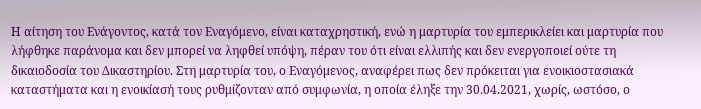Η αίτηση του Ενάγοντος, κατά τον Εναγόμενο, είναι καταχρηστική, ενώ η μαρτυρία του εμπερικλείει και μαρτυρία που λήφθηκε παράνομα και δεν μπορεί να ληφθεί υπόψη, πέραν του ότι είναι ελλιπής και δεν ενεργοποιεί ούτε τη δικαιοδοσία του Δικαστηρίου. Στη μαρτυρία του, ο Εναγόμενος, αναφέρει πως δεν πρόκειται για ενοικιοστασιακά καταστήματα και η ενοικίασή τους ρυθμίζονταν από συμφωνία, η οποία έληξε την 30.04.2021, χωρίς, ωστόσο, ο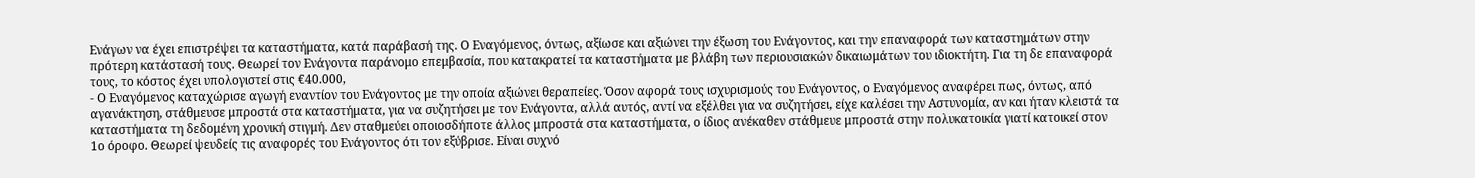Ενάγων να έχει επιστρέψει τα καταστήματα, κατά παράβασή της. Ο Εναγόμενος, όντως, αξίωσε και αξιώνει την έξωση του Ενάγοντος, και την επαναφορά των καταστημάτων στην πρότερη κατάστασή τους. Θεωρεί τον Ενάγοντα παράνομο επεμβασία, που κατακρατεί τα καταστήματα με βλάβη των περιουσιακών δικαιωμάτων του ιδιοκτήτη. Για τη δε επαναφορά τους, το κόστος έχει υπολογιστεί στις €40.000,
- Ο Εναγόμενος καταχώρισε αγωγή εναντίον του Ενάγοντος με την οποία αξιώνει θεραπείες. Όσον αφορά τους ισχυρισμούς του Ενάγοντος, ο Εναγόμενος αναφέρει πως, όντως, από αγανάκτηση, στάθμευσε μπροστά στα καταστήματα, για να συζητήσει με τον Ενάγοντα, αλλά αυτός, αντί να εξέλθει για να συζητήσει, είχε καλέσει την Αστυνομία, αν και ήταν κλειστά τα καταστήματα τη δεδομένη χρονική στιγμή. Δεν σταθμεύει οποιοσδήποτε άλλος μπροστά στα καταστήματα, ο ίδιος ανέκαθεν στάθμευε μπροστά στην πολυκατοικία γιατί κατοικεί στον 1ο όροφο. Θεωρεί ψευδείς τις αναφορές του Ενάγοντος ότι τον εξύβρισε. Είναι συχνό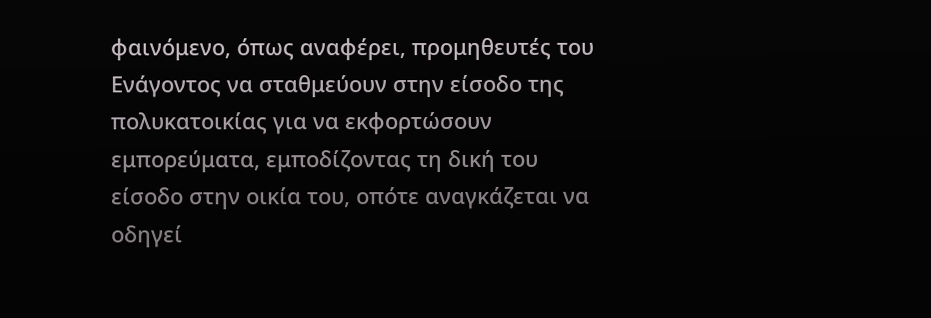φαινόμενο, όπως αναφέρει, προμηθευτές του Ενάγοντος να σταθμεύουν στην είσοδο της πολυκατοικίας για να εκφορτώσουν εμπορεύματα, εμποδίζοντας τη δική του είσοδο στην οικία του, οπότε αναγκάζεται να οδηγεί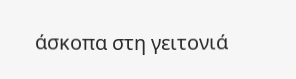άσκοπα στη γειτονιά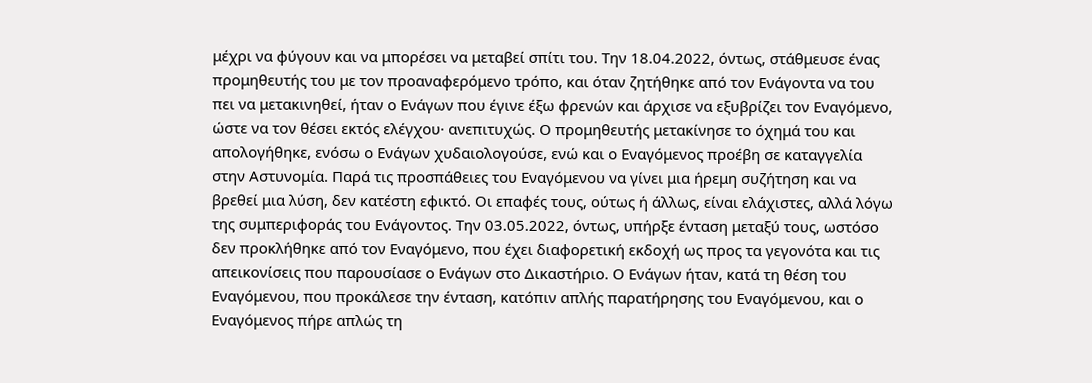μέχρι να φύγουν και να μπορέσει να μεταβεί σπίτι του. Την 18.04.2022, όντως, στάθμευσε ένας προμηθευτής του με τον προαναφερόμενο τρόπο, και όταν ζητήθηκε από τον Ενάγοντα να του πει να μετακινηθεί, ήταν ο Ενάγων που έγινε έξω φρενών και άρχισε να εξυβρίζει τον Εναγόμενο, ώστε να τον θέσει εκτός ελέγχου· ανεπιτυχώς. Ο προμηθευτής μετακίνησε το όχημά του και απολογήθηκε, ενόσω ο Ενάγων χυδαιολογούσε, ενώ και ο Εναγόμενος προέβη σε καταγγελία στην Αστυνομία. Παρά τις προσπάθειες του Εναγόμενου να γίνει μια ήρεμη συζήτηση και να βρεθεί μια λύση, δεν κατέστη εφικτό. Οι επαφές τους, ούτως ή άλλως, είναι ελάχιστες, αλλά λόγω της συμπεριφοράς του Ενάγοντος. Την 03.05.2022, όντως, υπήρξε ένταση μεταξύ τους, ωστόσο δεν προκλήθηκε από τον Εναγόμενο, που έχει διαφορετική εκδοχή ως προς τα γεγονότα και τις απεικονίσεις που παρουσίασε ο Ενάγων στο Δικαστήριο. Ο Ενάγων ήταν, κατά τη θέση του Εναγόμενου, που προκάλεσε την ένταση, κατόπιν απλής παρατήρησης του Εναγόμενου, και ο Εναγόμενος πήρε απλώς τη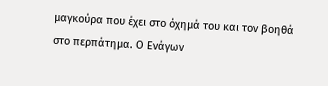μαγκούρα που έχει στο όχημά του και τον βοηθά στο περπάτημα. Ο Ενάγων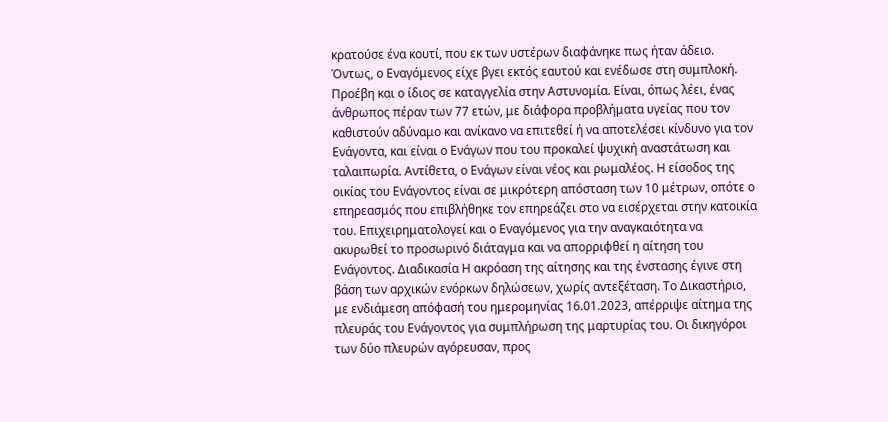κρατούσε ένα κουτί, που εκ των υστέρων διαφάνηκε πως ήταν άδειο. Όντως, ο Εναγόμενος είχε βγει εκτός εαυτού και ενέδωσε στη συμπλοκή. Προέβη και ο ίδιος σε καταγγελία στην Αστυνομία. Είναι, όπως λέει, ένας άνθρωπος πέραν των 77 ετών, με διάφορα προβλήματα υγείας που τον καθιστούν αδύναμο και ανίκανο να επιτεθεί ή να αποτελέσει κίνδυνο για τον Ενάγοντα, και είναι ο Ενάγων που του προκαλεί ψυχική αναστάτωση και ταλαιπωρία. Αντίθετα, ο Ενάγων είναι νέος και ρωμαλέος. Η είσοδος της οικίας του Ενάγοντος είναι σε μικρότερη απόσταση των 10 μέτρων, οπότε ο επηρεασμός που επιβλήθηκε τον επηρεάζει στο να εισέρχεται στην κατοικία του. Επιχειρηματολογεί και ο Εναγόμενος για την αναγκαιότητα να ακυρωθεί το προσωρινό διάταγμα και να απορριφθεί η αίτηση του Ενάγοντος. Διαδικασία Η ακρόαση της αίτησης και της ένστασης έγινε στη βάση των αρχικών ενόρκων δηλώσεων, χωρίς αντεξέταση. Το Δικαστήριο, με ενδιάμεση απόφασή του ημερομηνίας 16.01.2023, απέρριψε αίτημα της πλευράς του Ενάγοντος για συμπλήρωση της μαρτυρίας του. Οι δικηγόροι των δύο πλευρών αγόρευσαν, προς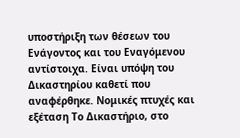υποστήριξη των θέσεων του Ενάγοντος και του Εναγόμενου αντίστοιχα. Είναι υπόψη του Δικαστηρίου καθετί που αναφέρθηκε. Νομικές πτυχές και εξέταση Το Δικαστήριο, στο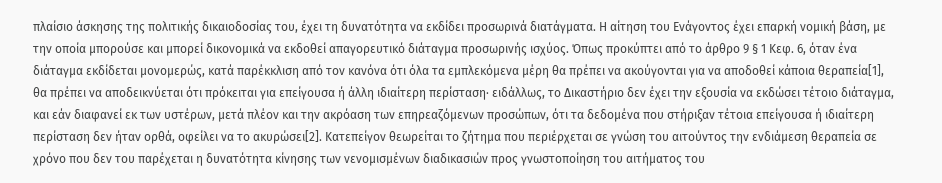πλαίσιο άσκησης της πολιτικής δικαιοδοσίας του, έχει τη δυνατότητα να εκδίδει προσωρινά διατάγματα. Η αίτηση του Ενάγοντος έχει επαρκή νομική βάση, με την οποία μπορούσε και μπορεί δικονομικά να εκδοθεί απαγορευτικό διάταγμα προσωρινής ισχύος. Όπως προκύπτει από το άρθρο 9 § 1 Κεφ. 6, όταν ένα διάταγμα εκδίδεται μονομερώς, κατά παρέκκλιση από τον κανόνα ότι όλα τα εμπλεκόμενα μέρη θα πρέπει να ακούγονται για να αποδοθεί κάποια θεραπεία[1], θα πρέπει να αποδεικνύεται ότι πρόκειται για επείγουσα ή άλλη ιδιαίτερη περίσταση· ειδάλλως, το Δικαστήριο δεν έχει την εξουσία να εκδώσει τέτοιο διάταγμα, και εάν διαφανεί εκ των υστέρων, μετά πλέον και την ακρόαση των επηρεαζόμενων προσώπων, ότι τα δεδομένα που στήριξαν τέτοια επείγουσα ή ιδιαίτερη περίσταση δεν ήταν ορθά, οφείλει να το ακυρώσει[2]. Κατεπείγον θεωρείται το ζήτημα που περιέρχεται σε γνώση του αιτούντος την ενδιάμεση θεραπεία σε χρόνο που δεν του παρέχεται η δυνατότητα κίνησης των νενομισμένων διαδικασιών προς γνωστοποίηση του αιτήματος του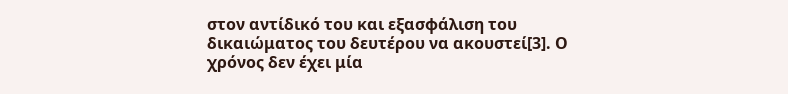στον αντίδικό του και εξασφάλιση του δικαιώματος του δευτέρου να ακουστεί[3]. Ο χρόνος δεν έχει μία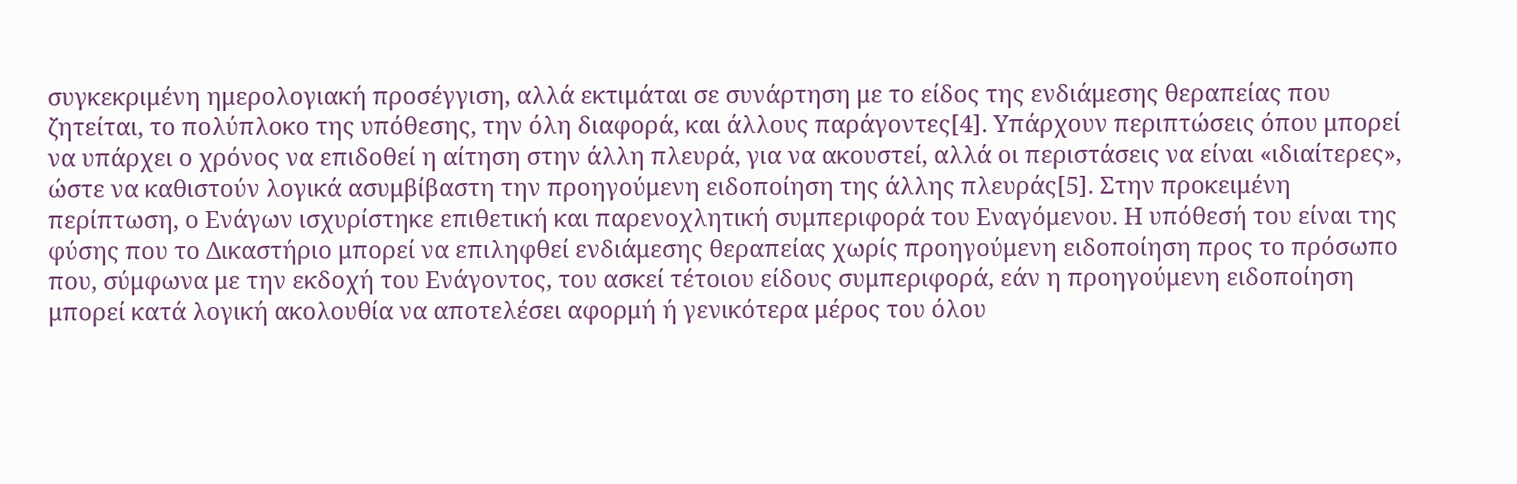συγκεκριμένη ημερολογιακή προσέγγιση, αλλά εκτιμάται σε συνάρτηση με το είδος της ενδιάμεσης θεραπείας που ζητείται, το πολύπλοκο της υπόθεσης, την όλη διαφορά, και άλλους παράγοντες[4]. Υπάρχουν περιπτώσεις όπου μπορεί να υπάρχει ο χρόνος να επιδοθεί η αίτηση στην άλλη πλευρά, για να ακουστεί, αλλά οι περιστάσεις να είναι «ιδιαίτερες», ώστε να καθιστούν λογικά ασυμβίβαστη την προηγούμενη ειδοποίηση της άλλης πλευράς[5]. Στην προκειμένη περίπτωση, ο Ενάγων ισχυρίστηκε επιθετική και παρενοχλητική συμπεριφορά του Εναγόμενου. Η υπόθεσή του είναι της φύσης που το Δικαστήριο μπορεί να επιληφθεί ενδιάμεσης θεραπείας χωρίς προηγούμενη ειδοποίηση προς το πρόσωπο που, σύμφωνα με την εκδοχή του Ενάγοντος, του ασκεί τέτοιου είδους συμπεριφορά, εάν η προηγούμενη ειδοποίηση μπορεί κατά λογική ακολουθία να αποτελέσει αφορμή ή γενικότερα μέρος του όλου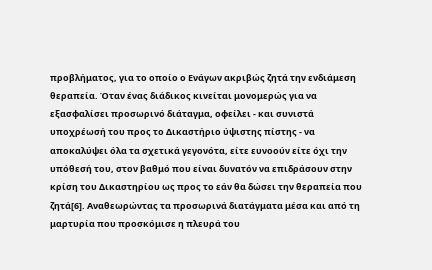προβλήματος, για το οποίο ο Ενάγων ακριβώς ζητά την ενδιάμεση θεραπεία. Όταν ένας διάδικος κινείται μονομερώς για να εξασφαλίσει προσωρινό διάταγμα, οφείλει - και συνιστά υποχρέωσή του προς το Δικαστήριο ύψιστης πίστης - να αποκαλύψει όλα τα σχετικά γεγονότα, είτε ευνοούν είτε όχι την υπόθεσή του, στον βαθμό που είναι δυνατόν να επιδράσουν στην κρίση του Δικαστηρίου ως προς το εάν θα δώσει την θεραπεία που ζητά[6]. Αναθεωρώντας τα προσωρινά διατάγματα μέσα και από τη μαρτυρία που προσκόμισε η πλευρά του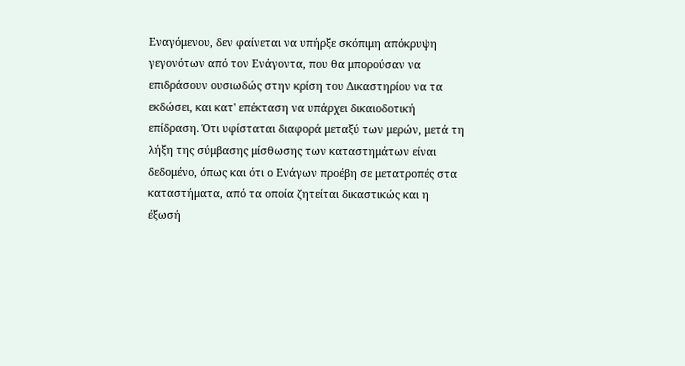Εναγόμενου, δεν φαίνεται να υπήρξε σκόπιμη απόκρυψη γεγονότων από τον Ενάγοντα, που θα μπορούσαν να επιδράσουν ουσιωδώς στην κρίση του Δικαστηρίου να τα εκδώσει, και κατ' επέκταση να υπάρχει δικαιοδοτική επίδραση. Ότι υφίσταται διαφορά μεταξύ των μερών, μετά τη λήξη της σύμβασης μίσθωσης των καταστημάτων είναι δεδομένο, όπως και ότι ο Ενάγων προέβη σε μετατροπές στα καταστήματα, από τα οποία ζητείται δικαστικώς και η έξωσή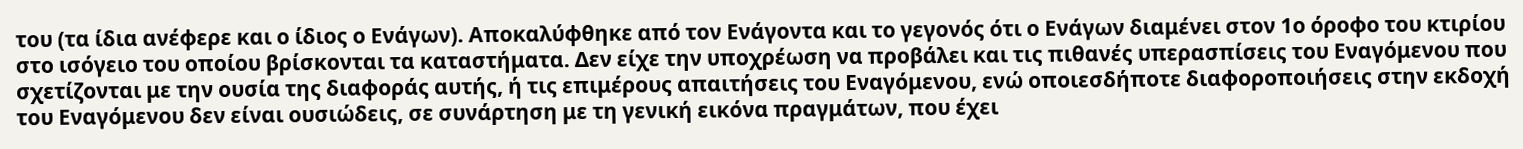του (τα ίδια ανέφερε και ο ίδιος ο Ενάγων). Αποκαλύφθηκε από τον Ενάγοντα και το γεγονός ότι ο Ενάγων διαμένει στον 1ο όροφο του κτιρίου στο ισόγειο του οποίου βρίσκονται τα καταστήματα. Δεν είχε την υποχρέωση να προβάλει και τις πιθανές υπερασπίσεις του Εναγόμενου που σχετίζονται με την ουσία της διαφοράς αυτής, ή τις επιμέρους απαιτήσεις του Εναγόμενου, ενώ οποιεσδήποτε διαφοροποιήσεις στην εκδοχή του Εναγόμενου δεν είναι ουσιώδεις, σε συνάρτηση με τη γενική εικόνα πραγμάτων, που έχει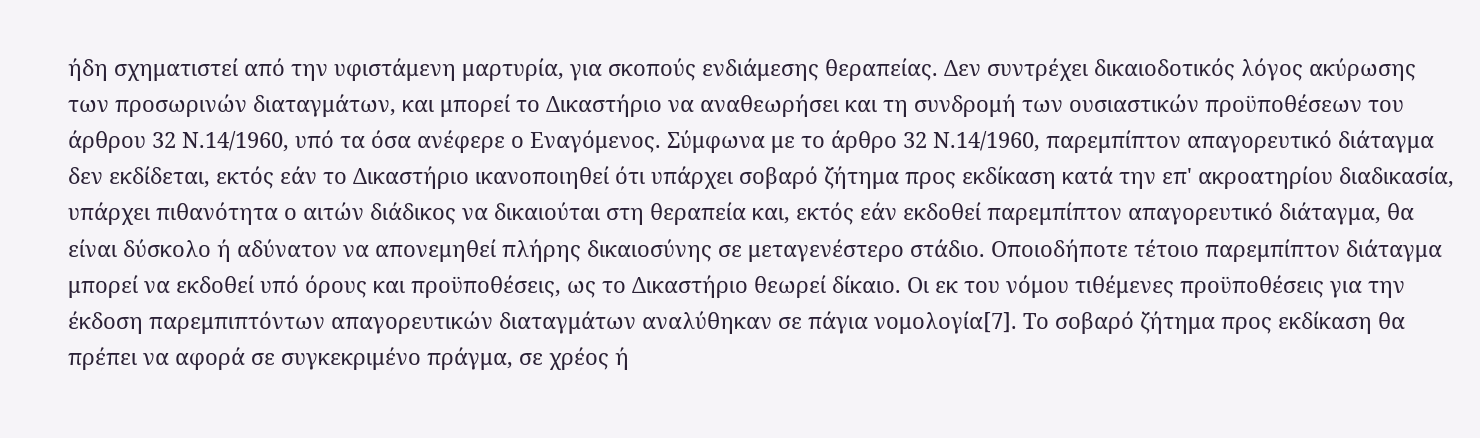ήδη σχηματιστεί από την υφιστάμενη μαρτυρία, για σκοπούς ενδιάμεσης θεραπείας. Δεν συντρέχει δικαιοδοτικός λόγος ακύρωσης των προσωρινών διαταγμάτων, και μπορεί το Δικαστήριο να αναθεωρήσει και τη συνδρομή των ουσιαστικών προϋποθέσεων του άρθρου 32 Ν.14/1960, υπό τα όσα ανέφερε ο Εναγόμενος. Σύμφωνα με το άρθρο 32 Ν.14/1960, παρεμπίπτον απαγορευτικό διάταγμα δεν εκδίδεται, εκτός εάν το Δικαστήριο ικανοποιηθεί ότι υπάρχει σοβαρό ζήτημα προς εκδίκαση κατά την επ' ακροατηρίου διαδικασία, υπάρχει πιθανότητα ο αιτών διάδικος να δικαιούται στη θεραπεία και, εκτός εάν εκδοθεί παρεμπίπτον απαγορευτικό διάταγμα, θα είναι δύσκολο ή αδύνατον να απονεμηθεί πλήρης δικαιοσύνης σε μεταγενέστερο στάδιο. Οποιοδήποτε τέτοιο παρεμπίπτον διάταγμα μπορεί να εκδοθεί υπό όρους και προϋποθέσεις, ως το Δικαστήριο θεωρεί δίκαιο. Οι εκ του νόμου τιθέμενες προϋποθέσεις για την έκδοση παρεμπιπτόντων απαγορευτικών διαταγμάτων αναλύθηκαν σε πάγια νομολογία[7]. Το σοβαρό ζήτημα προς εκδίκαση θα πρέπει να αφορά σε συγκεκριμένο πράγμα, σε χρέος ή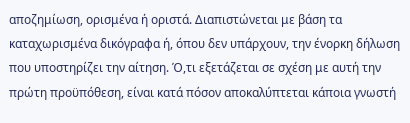αποζημίωση, ορισμένα ή οριστά. Διαπιστώνεται με βάση τα καταχωρισμένα δικόγραφα ή, όπου δεν υπάρχουν, την ένορκη δήλωση που υποστηρίζει την αίτηση. Ό,τι εξετάζεται σε σχέση με αυτή την πρώτη προϋπόθεση, είναι κατά πόσον αποκαλύπτεται κάποια γνωστή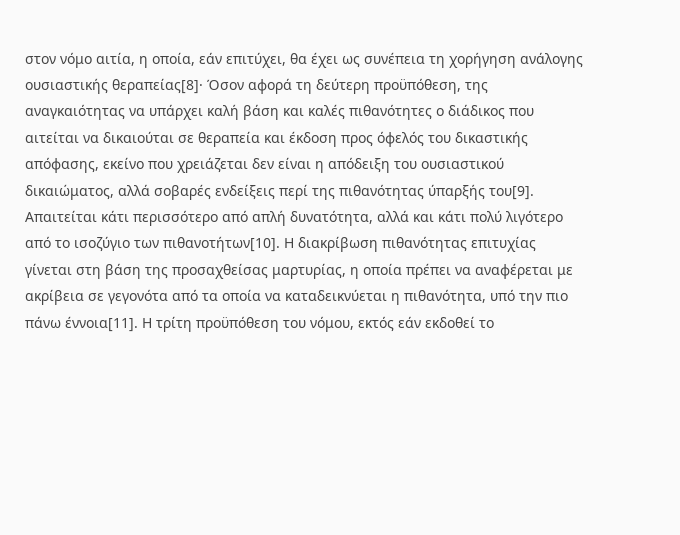στον νόμο αιτία, η οποία, εάν επιτύχει, θα έχει ως συνέπεια τη χορήγηση ανάλογης ουσιαστικής θεραπείας[8]· Όσον αφορά τη δεύτερη προϋπόθεση, της αναγκαιότητας να υπάρχει καλή βάση και καλές πιθανότητες ο διάδικος που αιτείται να δικαιούται σε θεραπεία και έκδοση προς όφελός του δικαστικής απόφασης, εκείνο που χρειάζεται δεν είναι η απόδειξη του ουσιαστικού δικαιώματος, αλλά σοβαρές ενδείξεις περί της πιθανότητας ύπαρξής του[9]. Απαιτείται κάτι περισσότερο από απλή δυνατότητα, αλλά και κάτι πολύ λιγότερο από το ισοζύγιο των πιθανοτήτων[10]. Η διακρίβωση πιθανότητας επιτυχίας γίνεται στη βάση της προσαχθείσας μαρτυρίας, η οποία πρέπει να αναφέρεται με ακρίβεια σε γεγονότα από τα οποία να καταδεικνύεται η πιθανότητα, υπό την πιο πάνω έννοια[11]. Η τρίτη προϋπόθεση του νόμου, εκτός εάν εκδοθεί το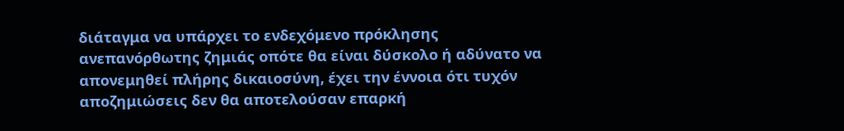διάταγμα να υπάρχει το ενδεχόμενο πρόκλησης ανεπανόρθωτης ζημιάς οπότε θα είναι δύσκολο ή αδύνατο να απονεμηθεί πλήρης δικαιοσύνη, έχει την έννοια ότι τυχόν αποζημιώσεις δεν θα αποτελούσαν επαρκή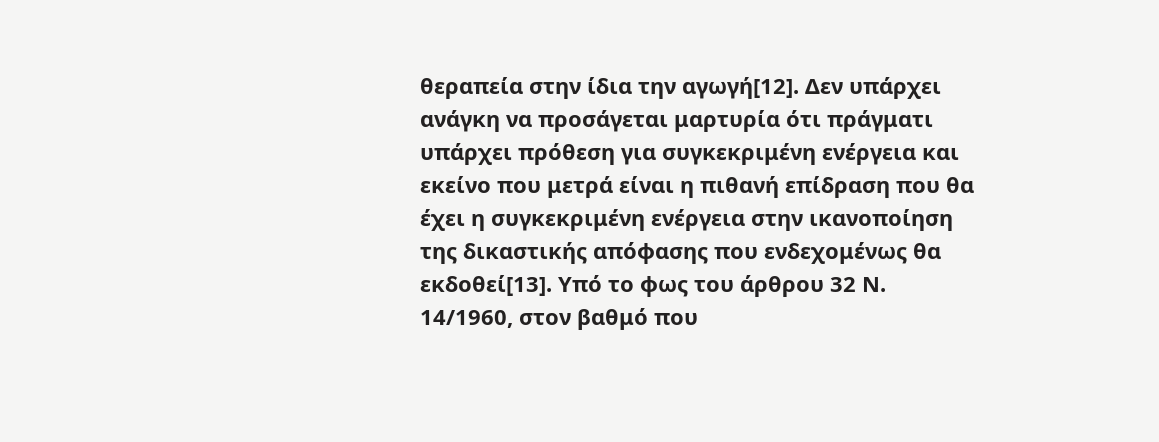θεραπεία στην ίδια την αγωγή[12]. Δεν υπάρχει ανάγκη να προσάγεται μαρτυρία ότι πράγματι υπάρχει πρόθεση για συγκεκριμένη ενέργεια και εκείνο που μετρά είναι η πιθανή επίδραση που θα έχει η συγκεκριμένη ενέργεια στην ικανοποίηση της δικαστικής απόφασης που ενδεχομένως θα εκδοθεί[13]. Υπό το φως του άρθρου 32 Ν. 14/1960, στον βαθμό που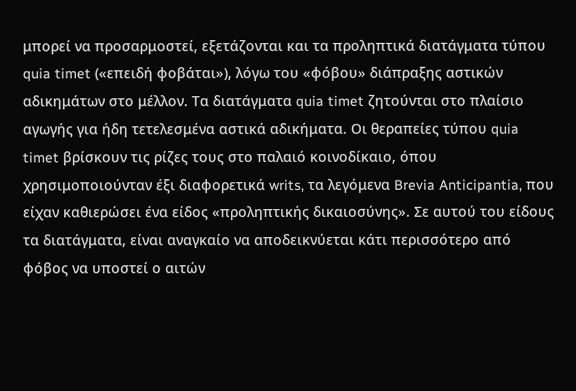μπορεί να προσαρμοστεί, εξετάζονται και τα προληπτικά διατάγματα τύπου quia timet («επειδή φοβάται»), λόγω του «φόβου» διάπραξης αστικών αδικημάτων στο μέλλον. Τα διατάγματα quia timet ζητούνται στο πλαίσιο αγωγής για ήδη τετελεσμένα αστικά αδικήματα. Οι θεραπείες τύπου quia timet βρίσκουν τις ρίζες τους στο παλαιό κοινοδίκαιο, όπου χρησιμοποιούνταν έξι διαφορετικά writs, τα λεγόμενα Brevia Anticipantia, που είχαν καθιερώσει ένα είδος «προληπτικής δικαιοσύνης». Σε αυτού του είδους τα διατάγματα, είναι αναγκαίο να αποδεικνύεται κάτι περισσότερο από φόβος να υποστεί ο αιτών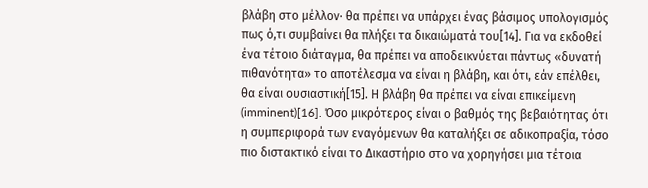βλάβη στο μέλλον· θα πρέπει να υπάρχει ένας βάσιμος υπολογισμός πως ό,τι συμβαίνει θα πλήξει τα δικαιώματά του[14]. Για να εκδοθεί ένα τέτοιο διάταγμα, θα πρέπει να αποδεικνύεται πάντως «δυνατή πιθανότητα» το αποτέλεσμα να είναι η βλάβη, και ότι, εάν επέλθει, θα είναι ουσιαστική[15]. Η βλάβη θα πρέπει να είναι επικείμενη (imminent)[16]. Όσο μικρότερος είναι ο βαθμός της βεβαιότητας ότι η συμπεριφορά των εναγόμενων θα καταλήξει σε αδικοπραξία, τόσο πιο διστακτικό είναι το Δικαστήριο στο να χορηγήσει μια τέτοια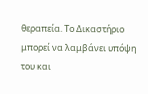θεραπεία. Το Δικαστήριο μπορεί να λαμβάνει υπόψη του και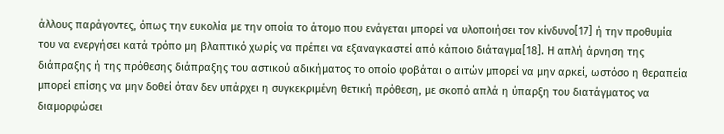άλλους παράγοντες, όπως την ευκολία με την οποία το άτομο που ενάγεται μπορεί να υλοποιήσει τον κίνδυνο[17] ή την προθυμία του να ενεργήσει κατά τρόπο μη βλαπτικό χωρίς να πρέπει να εξαναγκαστεί από κάποιο διάταγμα[18]. Η απλή άρνηση της διάπραξης ή της πρόθεσης διάπραξης του αστικού αδικήματος το οποίο φοβάται ο αιτών μπορεί να μην αρκεί, ωστόσο η θεραπεία μπορεί επίσης να μην δοθεί όταν δεν υπάρχει η συγκεκριμένη θετική πρόθεση, με σκοπό απλά η ύπαρξη του διατάγματος να διαμορφώσει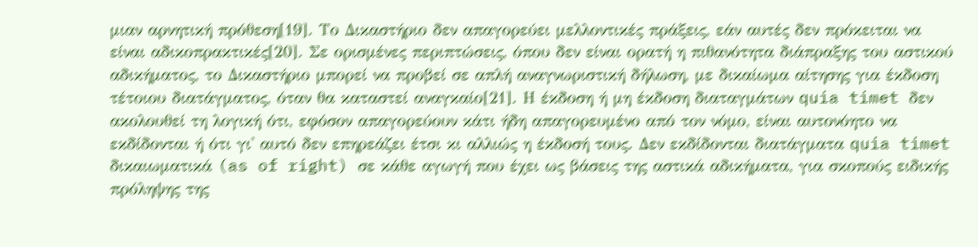μιαν αρνητική πρόθεση[19]. Το Δικαστήριο δεν απαγορεύει μελλοντικές πράξεις, εάν αυτές δεν πρόκειται να είναι αδικοπρακτικές[20]. Σε ορισμένες περιπτώσεις, όπου δεν είναι ορατή η πιθανότητα διάπραξης του αστικού αδικήματος, το Δικαστήριο μπορεί να προβεί σε απλή αναγνωριστική δήλωση, με δικαίωμα αίτησης για έκδοση τέτοιου διατάγματος, όταν θα καταστεί αναγκαίο[21]. Η έκδοση ή μη έκδοση διαταγμάτων quia timet δεν ακολουθεί τη λογική ότι, εφόσον απαγορεύουν κάτι ήδη απαγορευμένο από τον νόμο, είναι αυτονόητο να εκδίδονται ή ότι γι' αυτό δεν επηρεάζει έτσι κι αλλιώς η έκδοσή τους. Δεν εκδίδονται διατάγματα quia timet δικαιωματικά (as of right) σε κάθε αγωγή που έχει ως βάσεις της αστικά αδικήματα, για σκοπούς ειδικής πρόληψης της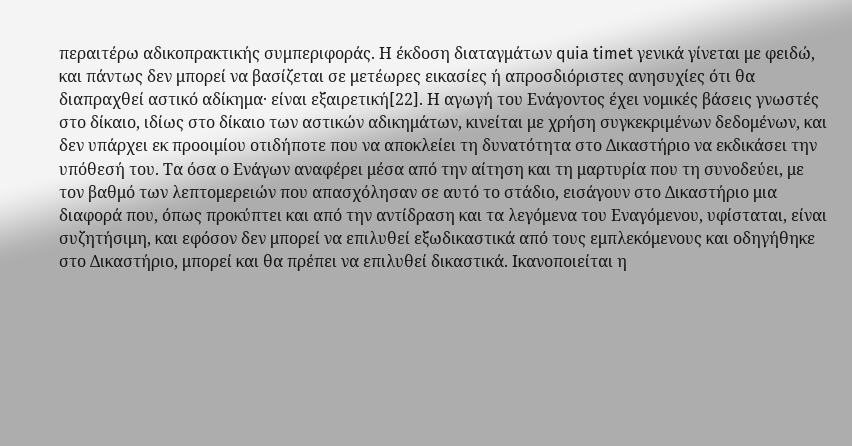περαιτέρω αδικοπρακτικής συμπεριφοράς. Η έκδοση διαταγμάτων quia timet γενικά γίνεται με φειδώ, και πάντως δεν μπορεί να βασίζεται σε μετέωρες εικασίες ή απροσδιόριστες ανησυχίες ότι θα διαπραχθεί αστικό αδίκημα· είναι εξαιρετική[22]. Η αγωγή του Ενάγοντος έχει νομικές βάσεις γνωστές στο δίκαιο, ιδίως στο δίκαιο των αστικών αδικημάτων, κινείται με χρήση συγκεκριμένων δεδομένων, και δεν υπάρχει εκ προοιμίου οτιδήποτε που να αποκλείει τη δυνατότητα στο Δικαστήριο να εκδικάσει την υπόθεσή του. Τα όσα ο Ενάγων αναφέρει μέσα από την αίτηση και τη μαρτυρία που τη συνοδεύει, με τον βαθμό των λεπτομερειών που απασχόλησαν σε αυτό το στάδιο, εισάγουν στο Δικαστήριο μια διαφορά που, όπως προκύπτει και από την αντίδραση και τα λεγόμενα του Εναγόμενου, υφίσταται, είναι συζητήσιμη, και εφόσον δεν μπορεί να επιλυθεί εξωδικαστικά από τους εμπλεκόμενους και οδηγήθηκε στο Δικαστήριο, μπορεί και θα πρέπει να επιλυθεί δικαστικά. Ικανοποιείται η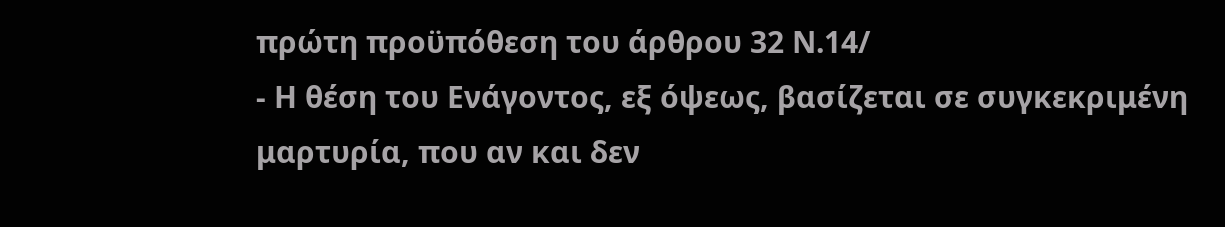πρώτη προϋπόθεση του άρθρου 32 Ν.14/
- Η θέση του Ενάγοντος, εξ όψεως, βασίζεται σε συγκεκριμένη μαρτυρία, που αν και δεν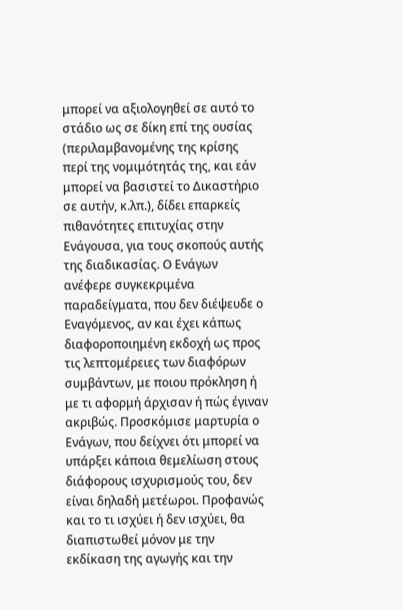μπορεί να αξιολογηθεί σε αυτό το στάδιο ως σε δίκη επί της ουσίας (περιλαμβανομένης της κρίσης περί της νομιμότητάς της, και εάν μπορεί να βασιστεί το Δικαστήριο σε αυτήν, κ.λπ.), δίδει επαρκείς πιθανότητες επιτυχίας στην Ενάγουσα, για τους σκοπούς αυτής της διαδικασίας. Ο Ενάγων ανέφερε συγκεκριμένα παραδείγματα, που δεν διέψευδε ο Εναγόμενος, αν και έχει κάπως διαφοροποιημένη εκδοχή ως προς τις λεπτομέρειες των διαφόρων συμβάντων, με ποιου πρόκληση ή με τι αφορμή άρχισαν ή πώς έγιναν ακριβώς. Προσκόμισε μαρτυρία ο Ενάγων, που δείχνει ότι μπορεί να υπάρξει κάποια θεμελίωση στους διάφορους ισχυρισμούς του, δεν είναι δηλαδή μετέωροι. Προφανώς και το τι ισχύει ή δεν ισχύει, θα διαπιστωθεί μόνον με την εκδίκαση της αγωγής και την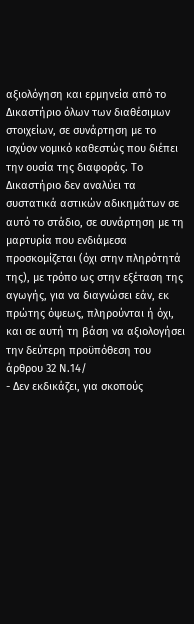αξιολόγηση και ερμηνεία από το Δικαστήριο όλων των διαθέσιμων στοιχείων, σε συνάρτηση με το ισχύον νομικό καθεστώς που διέπει την ουσία της διαφοράς. Το Δικαστήριο δεν αναλύει τα συστατικά αστικών αδικημάτων σε αυτό το στάδιο, σε συνάρτηση με τη μαρτυρία που ενδιάμεσα προσκομίζεται (όχι στην πληρότητά της), με τρόπο ως στην εξέταση της αγωγής, για να διαγνώσει εάν, εκ πρώτης όψεως, πληρούνται ή όχι, και σε αυτή τη βάση να αξιολογήσει την δεύτερη προϋπόθεση του άρθρου 32 Ν.14/
- Δεν εκδικάζει, για σκοπούς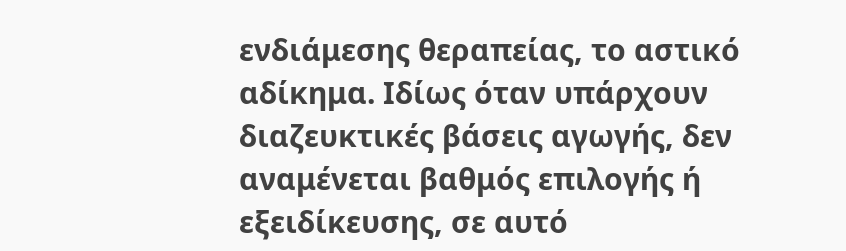ενδιάμεσης θεραπείας, το αστικό αδίκημα. Ιδίως όταν υπάρχουν διαζευκτικές βάσεις αγωγής, δεν αναμένεται βαθμός επιλογής ή εξειδίκευσης, σε αυτό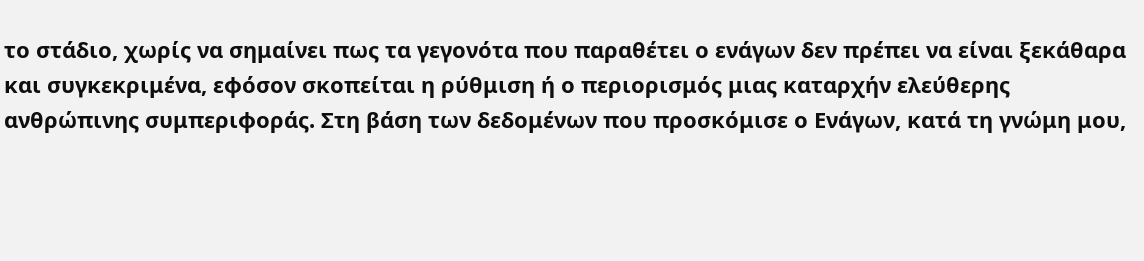το στάδιο, χωρίς να σημαίνει πως τα γεγονότα που παραθέτει ο ενάγων δεν πρέπει να είναι ξεκάθαρα και συγκεκριμένα, εφόσον σκοπείται η ρύθμιση ή ο περιορισμός μιας καταρχήν ελεύθερης ανθρώπινης συμπεριφοράς. Στη βάση των δεδομένων που προσκόμισε ο Ενάγων, κατά τη γνώμη μου,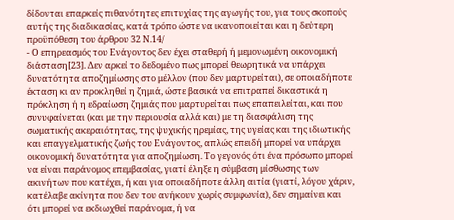δίδονται επαρκείς πιθανότητες επιτυχίας της αγωγής του, για τους σκοπούς αυτής της διαδικασίας, κατά τρόπο ώστε να ικανοποιείται και η δεύτερη προϋπόθεση του άρθρου 32 Ν.14/
- Ο επηρεασμός του Ενάγοντος δεν έχει σταθερή ή μεμονωμένη οικονομική διάσταση[23]. Δεν αρκεί το δεδομένο πως μπορεί θεωρητικά να υπάρχει δυνατότητα αποζημίωσης στο μέλλον (που δεν μαρτυρείται), σε οποιαδήποτε έκταση κι αν προκληθεί η ζημιά, ώστε βασικά να επιτραπεί δικαστικά η πρόκληση ή η εδραίωση ζημιάς που μαρτυρείται πως επαπειλείται, και που συνυφαίνεται (και με την περιουσία αλλά και) με τη διασφάλιση της σωματικής ακεραιότητας, της ψυχικής ηρεμίας, της υγείας και της ιδιωτικής και επαγγελματικής ζωής του Ενάγοντος, απλώς επειδή μπορεί να υπάρχει οικονομική δυνατότητα για αποζημίωση. Το γεγονός ότι ένα πρόσωπο μπορεί να είναι παράνομος επεμβασίας, γιατί έληξε η σύμβαση μίσθωσης των ακινήτων που κατέχει, ή και για οποιαδήποτε άλλη αιτία (γιατί, λόγου χάριν, κατέλαβε ακίνητα που δεν του ανήκουν χωρίς συμφωνία), δεν σημαίνει και ότι μπορεί να εκδιωχθεί παράνομα, ή να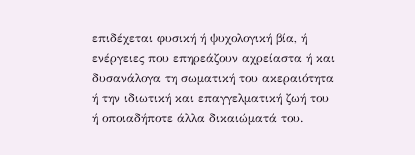επιδέχεται φυσική ή ψυχολογική βία, ή ενέργειες που επηρεάζουν αχρείαστα ή και δυσανάλογα τη σωματική του ακεραιότητα ή την ιδιωτική και επαγγελματική ζωή του ή οποιαδήποτε άλλα δικαιώματά του.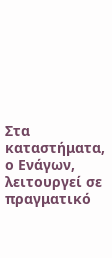Στα καταστήματα, ο Ενάγων, λειτουργεί σε πραγματικό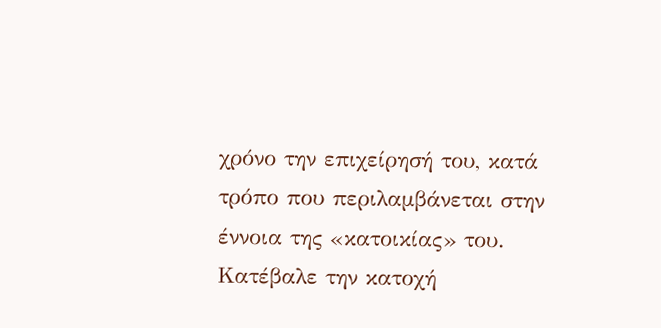χρόνο την επιχείρησή του, κατά τρόπο που περιλαμβάνεται στην έννοια της «κατοικίας» του. Κατέβαλε την κατοχή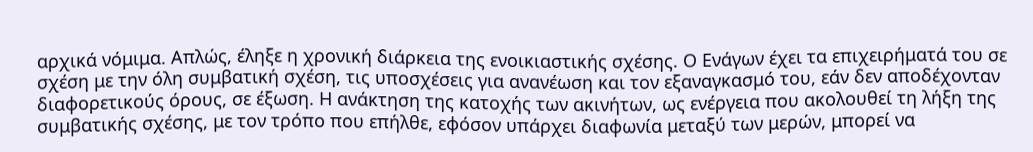αρχικά νόμιμα. Απλώς, έληξε η χρονική διάρκεια της ενοικιαστικής σχέσης. Ο Ενάγων έχει τα επιχειρήματά του σε σχέση με την όλη συμβατική σχέση, τις υποσχέσεις για ανανέωση και τον εξαναγκασμό του, εάν δεν αποδέχονταν διαφορετικούς όρους, σε έξωση. Η ανάκτηση της κατοχής των ακινήτων, ως ενέργεια που ακολουθεί τη λήξη της συμβατικής σχέσης, με τον τρόπο που επήλθε, εφόσον υπάρχει διαφωνία μεταξύ των μερών, μπορεί να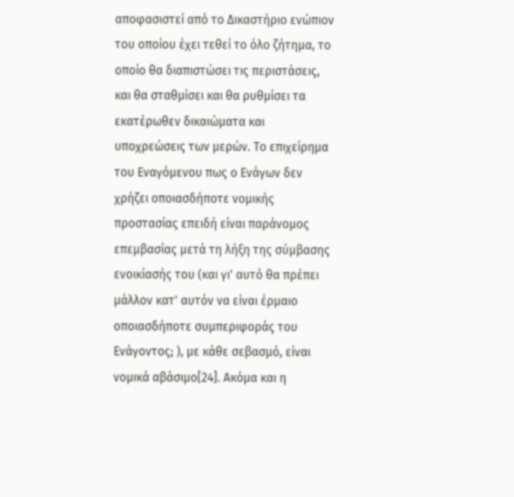αποφασιστεί από το Δικαστήριο ενώπιον του οποίου έχει τεθεί το όλο ζήτημα, το οποίο θα διαπιστώσει τις περιστάσεις, και θα σταθμίσει και θα ρυθμίσει τα εκατέρωθεν δικαιώματα και υποχρεώσεις των μερών. Το επιχείρημα του Εναγόμενου πως ο Ενάγων δεν χρήζει οποιασδήποτε νομικής προστασίας επειδή είναι παράνομος επεμβασίας μετά τη λήξη της σύμβασης ενοικίασής του (και γι' αυτό θα πρέπει μάλλον κατ' αυτόν να είναι έρμαιο οποιασδήποτε συμπεριφοράς του Ενάγοντος; ), με κάθε σεβασμό, είναι νομικά αβάσιμο[24]. Ακόμα και η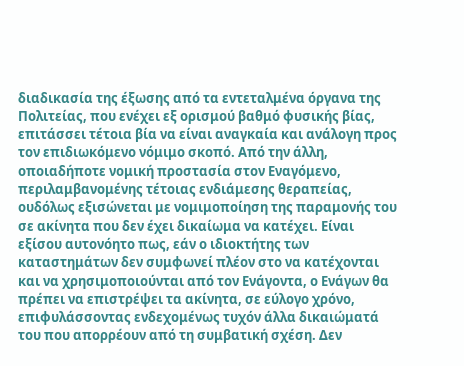διαδικασία της έξωσης από τα εντεταλμένα όργανα της Πολιτείας, που ενέχει εξ ορισμού βαθμό φυσικής βίας, επιτάσσει τέτοια βία να είναι αναγκαία και ανάλογη προς τον επιδιωκόμενο νόμιμο σκοπό. Από την άλλη, οποιαδήποτε νομική προστασία στον Εναγόμενο, περιλαμβανομένης τέτοιας ενδιάμεσης θεραπείας, ουδόλως εξισώνεται με νομιμοποίηση της παραμονής του σε ακίνητα που δεν έχει δικαίωμα να κατέχει. Είναι εξίσου αυτονόητο πως, εάν ο ιδιοκτήτης των καταστημάτων δεν συμφωνεί πλέον στο να κατέχονται και να χρησιμοποιούνται από τον Ενάγοντα, ο Ενάγων θα πρέπει να επιστρέψει τα ακίνητα, σε εύλογο χρόνο, επιφυλάσσοντας ενδεχομένως τυχόν άλλα δικαιώματά του που απορρέουν από τη συμβατική σχέση. Δεν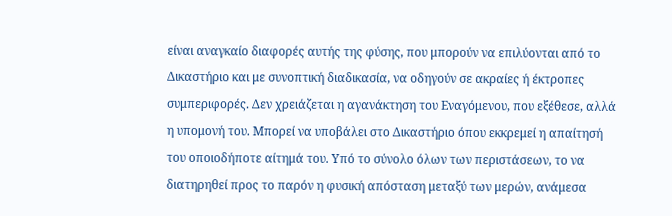είναι αναγκαίο διαφορές αυτής της φύσης, που μπορούν να επιλύονται από το Δικαστήριο και με συνοπτική διαδικασία, να οδηγούν σε ακραίες ή έκτροπες συμπεριφορές. Δεν χρειάζεται η αγανάκτηση του Εναγόμενου, που εξέθεσε, αλλά η υπομονή του. Μπορεί να υποβάλει στο Δικαστήριο όπου εκκρεμεί η απαίτησή του οποιοδήποτε αίτημά του. Υπό το σύνολο όλων των περιστάσεων, το να διατηρηθεί προς το παρόν η φυσική απόσταση μεταξύ των μερών, ανάμεσα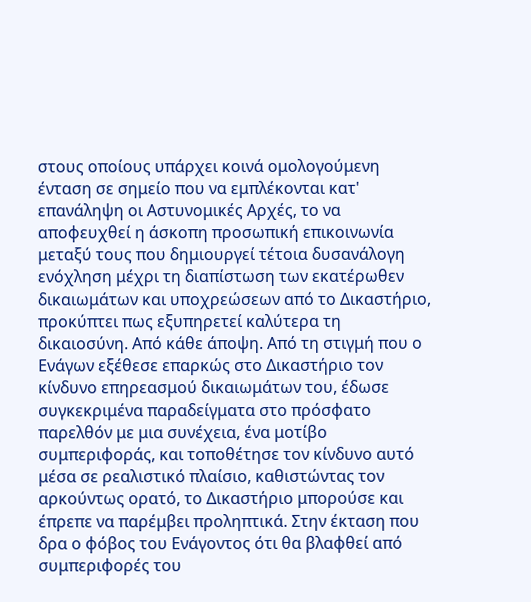στους οποίους υπάρχει κοινά ομολογούμενη ένταση σε σημείο που να εμπλέκονται κατ' επανάληψη οι Αστυνομικές Αρχές, το να αποφευχθεί η άσκοπη προσωπική επικοινωνία μεταξύ τους που δημιουργεί τέτοια δυσανάλογη ενόχληση μέχρι τη διαπίστωση των εκατέρωθεν δικαιωμάτων και υποχρεώσεων από το Δικαστήριο, προκύπτει πως εξυπηρετεί καλύτερα τη δικαιοσύνη. Από κάθε άποψη. Από τη στιγμή που ο Ενάγων εξέθεσε επαρκώς στο Δικαστήριο τον κίνδυνο επηρεασμού δικαιωμάτων του, έδωσε συγκεκριμένα παραδείγματα στο πρόσφατο παρελθόν με μια συνέχεια, ένα μοτίβο συμπεριφοράς, και τοποθέτησε τον κίνδυνο αυτό μέσα σε ρεαλιστικό πλαίσιο, καθιστώντας τον αρκούντως ορατό, το Δικαστήριο μπορούσε και έπρεπε να παρέμβει προληπτικά. Στην έκταση που δρα ο φόβος του Ενάγοντος ότι θα βλαφθεί από συμπεριφορές του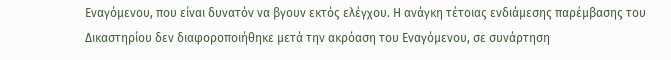Εναγόμενου, που είναι δυνατόν να βγουν εκτός ελέγχου. Η ανάγκη τέτοιας ενδιάμεσης παρέμβασης του Δικαστηρίου δεν διαφοροποιήθηκε μετά την ακρόαση του Εναγόμενου, σε συνάρτηση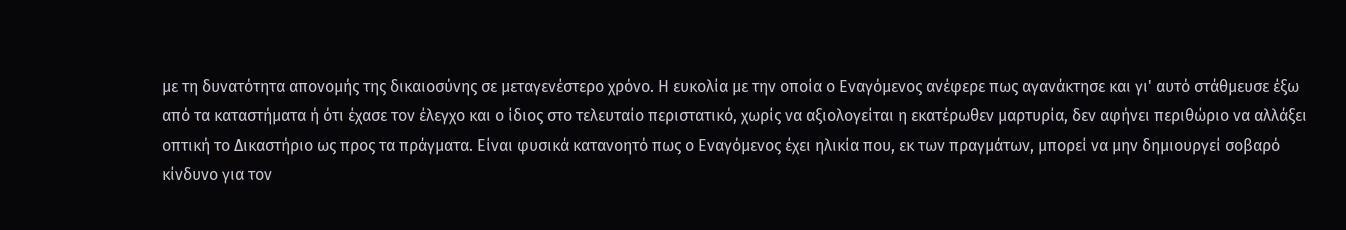με τη δυνατότητα απονομής της δικαιοσύνης σε μεταγενέστερο χρόνο. Η ευκολία με την οποία ο Εναγόμενος ανέφερε πως αγανάκτησε και γι' αυτό στάθμευσε έξω από τα καταστήματα ή ότι έχασε τον έλεγχο και ο ίδιος στο τελευταίο περιστατικό, χωρίς να αξιολογείται η εκατέρωθεν μαρτυρία, δεν αφήνει περιθώριο να αλλάξει οπτική το Δικαστήριο ως προς τα πράγματα. Είναι φυσικά κατανοητό πως ο Εναγόμενος έχει ηλικία που, εκ των πραγμάτων, μπορεί να μην δημιουργεί σοβαρό κίνδυνο για τον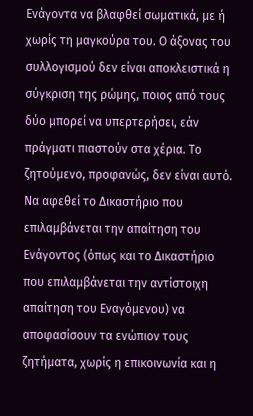Ενάγοντα να βλαφθεί σωματικά, με ή χωρίς τη μαγκούρα του. Ο άξονας του συλλογισμού δεν είναι αποκλειστικά η σύγκριση της ρώμης, ποιος από τους δύο μπορεί να υπερτερήσει, εάν πράγματι πιαστούν στα χέρια. Το ζητούμενο, προφανώς, δεν είναι αυτό. Να αφεθεί το Δικαστήριο που επιλαμβάνεται την απαίτηση του Ενάγοντος (όπως και το Δικαστήριο που επιλαμβάνεται την αντίστοιχη απαίτηση του Εναγόμενου) να αποφασίσουν τα ενώπιον τους ζητήματα, χωρίς η επικοινωνία και η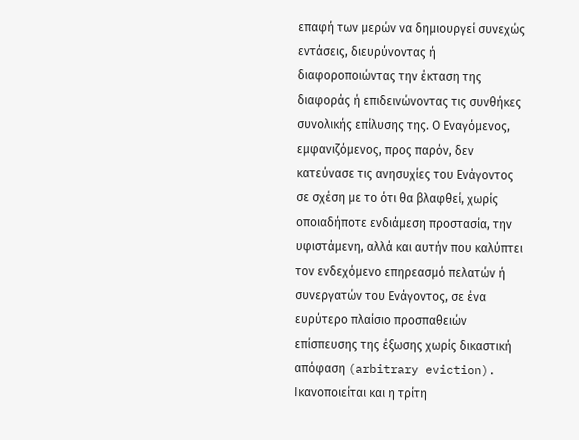επαφή των μερών να δημιουργεί συνεχώς εντάσεις, διευρύνοντας ή διαφοροποιώντας την έκταση της διαφοράς ή επιδεινώνοντας τις συνθήκες συνολικής επίλυσης της. Ο Εναγόμενος, εμφανιζόμενος, προς παρόν, δεν κατεύνασε τις ανησυχίες του Ενάγοντος σε σχέση με το ότι θα βλαφθεί, χωρίς οποιαδήποτε ενδιάμεση προστασία, την υφιστάμενη, αλλά και αυτήν που καλύπτει τον ενδεχόμενο επηρεασμό πελατών ή συνεργατών του Ενάγοντος, σε ένα ευρύτερο πλαίσιο προσπαθειών επίσπευσης της έξωσης χωρίς δικαστική απόφαση (arbitrary eviction). Ικανοποιείται και η τρίτη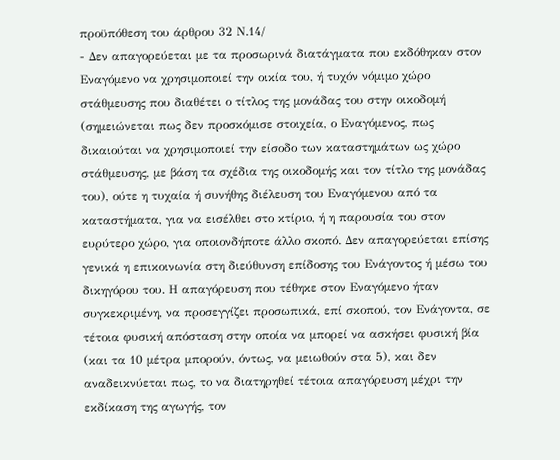προϋπόθεση του άρθρου 32 Ν.14/
- Δεν απαγορεύεται με τα προσωρινά διατάγματα που εκδόθηκαν στον Εναγόμενο να χρησιμοποιεί την οικία του, ή τυχόν νόμιμο χώρο στάθμευσης που διαθέτει ο τίτλος της μονάδας του στην οικοδομή (σημειώνεται πως δεν προσκόμισε στοιχεία, ο Εναγόμενος, πως δικαιούται να χρησιμοποιεί την είσοδο των καταστημάτων ως χώρο στάθμευσης, με βάση τα σχέδια της οικοδομής και τον τίτλο της μονάδας του), ούτε η τυχαία ή συνήθης διέλευση του Εναγόμενου από τα καταστήματα, για να εισέλθει στο κτίριο, ή η παρουσία του στον ευρύτερο χώρο, για οποιονδήποτε άλλο σκοπό. Δεν απαγορεύεται επίσης γενικά η επικοινωνία στη διεύθυνση επίδοσης του Ενάγοντος ή μέσω του δικηγόρου του. Η απαγόρευση που τέθηκε στον Εναγόμενο ήταν συγκεκριμένη, να προσεγγίζει προσωπικά, επί σκοπού, τον Ενάγοντα, σε τέτοια φυσική απόσταση στην οποία να μπορεί να ασκήσει φυσική βία (και τα 10 μέτρα μπορούν, όντως, να μειωθούν στα 5), και δεν αναδεικνύεται πως, το να διατηρηθεί τέτοια απαγόρευση μέχρι την εκδίκαση της αγωγής, τον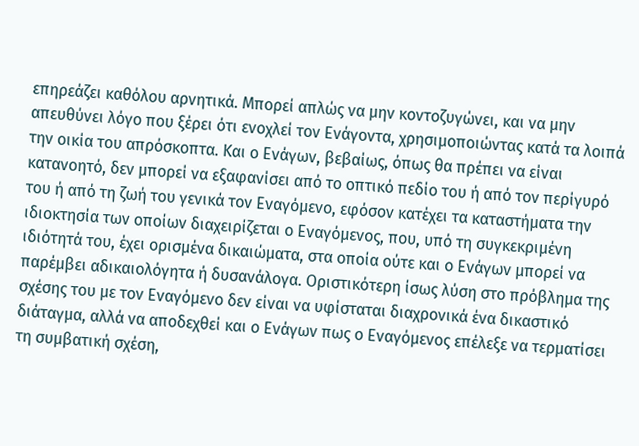επηρεάζει καθόλου αρνητικά. Μπορεί απλώς να μην κοντοζυγώνει, και να μην απευθύνει λόγο που ξέρει ότι ενοχλεί τον Ενάγοντα, χρησιμοποιώντας κατά τα λοιπά την οικία του απρόσκοπτα. Και ο Ενάγων, βεβαίως, όπως θα πρέπει να είναι κατανοητό, δεν μπορεί να εξαφανίσει από το οπτικό πεδίο του ή από τον περίγυρό του ή από τη ζωή του γενικά τον Εναγόμενο, εφόσον κατέχει τα καταστήματα την ιδιοκτησία των οποίων διαχειρίζεται ο Εναγόμενος, που, υπό τη συγκεκριμένη ιδιότητά του, έχει ορισμένα δικαιώματα, στα οποία ούτε και ο Ενάγων μπορεί να παρέμβει αδικαιολόγητα ή δυσανάλογα. Οριστικότερη ίσως λύση στο πρόβλημα της σχέσης του με τον Εναγόμενο δεν είναι να υφίσταται διαχρονικά ένα δικαστικό διάταγμα, αλλά να αποδεχθεί και ο Ενάγων πως ο Εναγόμενος επέλεξε να τερματίσει τη συμβατική σχέση,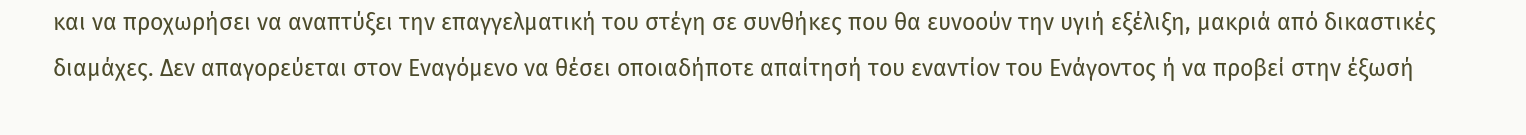και να προχωρήσει να αναπτύξει την επαγγελματική του στέγη σε συνθήκες που θα ευνοούν την υγιή εξέλιξη, μακριά από δικαστικές διαμάχες. Δεν απαγορεύεται στον Εναγόμενο να θέσει οποιαδήποτε απαίτησή του εναντίον του Ενάγοντος ή να προβεί στην έξωσή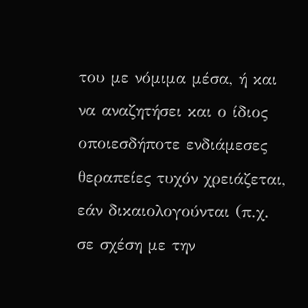του με νόμιμα μέσα, ή και να αναζητήσει και ο ίδιος οποιεσδήποτε ενδιάμεσες θεραπείες τυχόν χρειάζεται, εάν δικαιολογούνται (π.χ. σε σχέση με την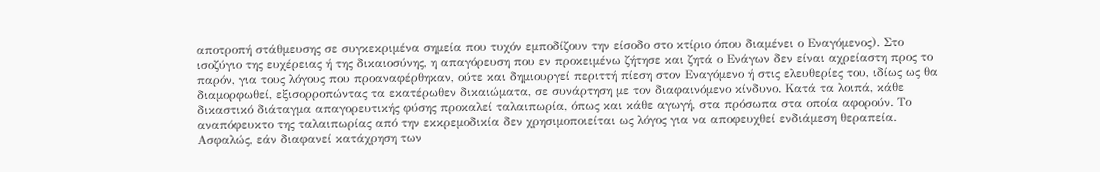αποτροπή στάθμευσης σε συγκεκριμένα σημεία που τυχόν εμποδίζουν την είσοδο στο κτίριο όπου διαμένει ο Εναγόμενος). Στο ισοζύγιο της ευχέρειας ή της δικαιοσύνης, η απαγόρευση που εν προκειμένω ζήτησε και ζητά ο Ενάγων δεν είναι αχρείαστη προς το παρόν, για τους λόγους που προαναφέρθηκαν, ούτε και δημιουργεί περιττή πίεση στον Εναγόμενο ή στις ελευθερίες του, ιδίως ως θα διαμορφωθεί, εξισορροπώντας τα εκατέρωθεν δικαιώματα, σε συνάρτηση με τον διαφαινόμενο κίνδυνο. Κατά τα λοιπά, κάθε δικαστικό διάταγμα απαγορευτικής φύσης προκαλεί ταλαιπωρία, όπως και κάθε αγωγή, στα πρόσωπα στα οποία αφορούν. Το αναπόφευκτο της ταλαιπωρίας από την εκκρεμοδικία δεν χρησιμοποιείται ως λόγος για να αποφευχθεί ενδιάμεση θεραπεία. Ασφαλώς, εάν διαφανεί κατάχρηση των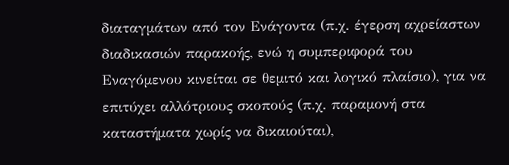διαταγμάτων από τον Ενάγοντα (π.χ. έγερση αχρείαστων διαδικασιών παρακοής, ενώ η συμπεριφορά του Εναγόμενου κινείται σε θεμιτό και λογικό πλαίσιο), για να επιτύχει αλλότριους σκοπούς (π.χ. παραμονή στα καταστήματα χωρίς να δικαιούται),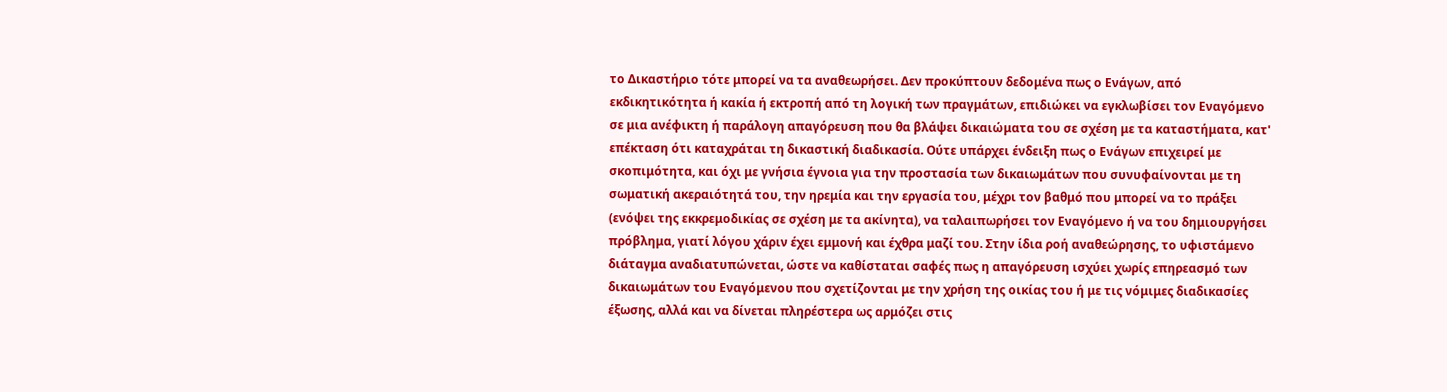το Δικαστήριο τότε μπορεί να τα αναθεωρήσει. Δεν προκύπτουν δεδομένα πως ο Ενάγων, από εκδικητικότητα ή κακία ή εκτροπή από τη λογική των πραγμάτων, επιδιώκει να εγκλωβίσει τον Εναγόμενο σε μια ανέφικτη ή παράλογη απαγόρευση που θα βλάψει δικαιώματα του σε σχέση με τα καταστήματα, κατ' επέκταση ότι καταχράται τη δικαστική διαδικασία. Ούτε υπάρχει ένδειξη πως ο Ενάγων επιχειρεί με σκοπιμότητα, και όχι με γνήσια έγνοια για την προστασία των δικαιωμάτων που συνυφαίνονται με τη σωματική ακεραιότητά του, την ηρεμία και την εργασία του, μέχρι τον βαθμό που μπορεί να το πράξει (ενόψει της εκκρεμοδικίας σε σχέση με τα ακίνητα), να ταλαιπωρήσει τον Εναγόμενο ή να του δημιουργήσει πρόβλημα, γιατί λόγου χάριν έχει εμμονή και έχθρα μαζί του. Στην ίδια ροή αναθεώρησης, το υφιστάμενο διάταγμα αναδιατυπώνεται, ώστε να καθίσταται σαφές πως η απαγόρευση ισχύει χωρίς επηρεασμό των δικαιωμάτων του Εναγόμενου που σχετίζονται με την χρήση της οικίας του ή με τις νόμιμες διαδικασίες έξωσης, αλλά και να δίνεται πληρέστερα ως αρμόζει στις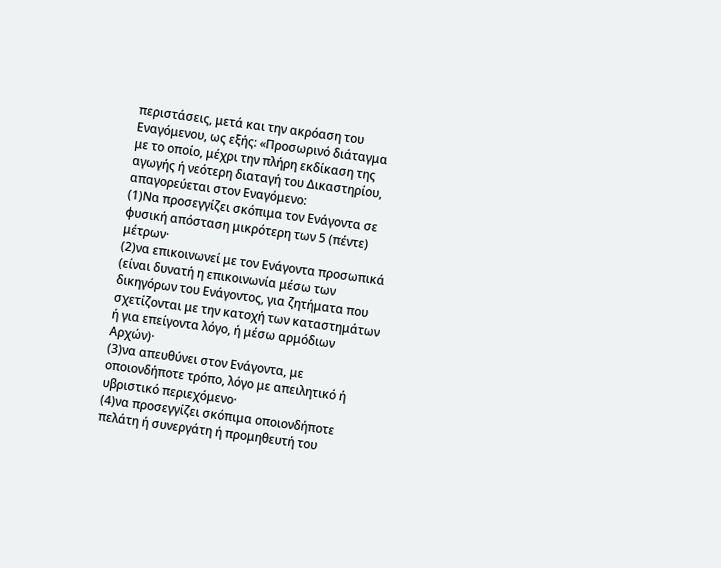περιστάσεις, μετά και την ακρόαση του Εναγόμενου, ως εξής: «Προσωρινό διάταγμα με το οποίο, μέχρι την πλήρη εκδίκαση της αγωγής ή νεότερη διαταγή του Δικαστηρίου, απαγορεύεται στον Εναγόμενο:
(1)Να προσεγγίζει σκόπιμα τον Ενάγοντα σε φυσική απόσταση μικρότερη των 5 (πέντε) μέτρων·
(2)να επικοινωνεί με τον Ενάγοντα προσωπικά (είναι δυνατή η επικοινωνία μέσω των δικηγόρων του Ενάγοντος, για ζητήματα που σχετίζονται με την κατοχή των καταστημάτων ή για επείγοντα λόγο, ή μέσω αρμόδιων Αρχών)·
(3)να απευθύνει στον Ενάγοντα, με οποιονδήποτε τρόπο, λόγο με απειλητικό ή υβριστικό περιεχόμενο·
(4)να προσεγγίζει σκόπιμα οποιονδήποτε πελάτη ή συνεργάτη ή προμηθευτή του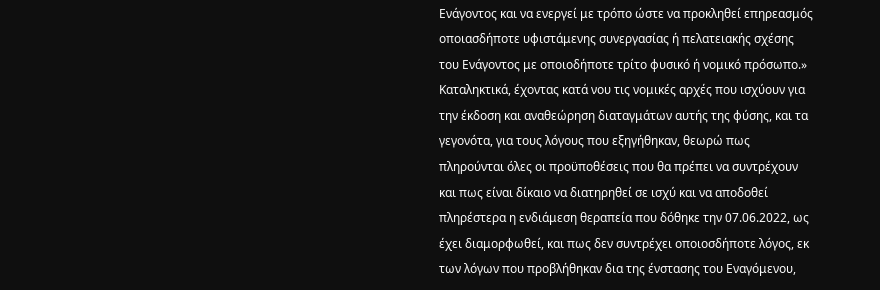Ενάγοντος και να ενεργεί με τρόπο ώστε να προκληθεί επηρεασμός οποιασδήποτε υφιστάμενης συνεργασίας ή πελατειακής σχέσης του Ενάγοντος με οποιοδήποτε τρίτο φυσικό ή νομικό πρόσωπο.» Καταληκτικά, έχοντας κατά νου τις νομικές αρχές που ισχύουν για την έκδοση και αναθεώρηση διαταγμάτων αυτής της φύσης, και τα γεγονότα, για τους λόγους που εξηγήθηκαν, θεωρώ πως πληρούνται όλες οι προϋποθέσεις που θα πρέπει να συντρέχουν και πως είναι δίκαιο να διατηρηθεί σε ισχύ και να αποδοθεί πληρέστερα η ενδιάμεση θεραπεία που δόθηκε την 07.06.2022, ως έχει διαμορφωθεί, και πως δεν συντρέχει οποιοσδήποτε λόγος, εκ των λόγων που προβλήθηκαν δια της ένστασης του Εναγόμενου,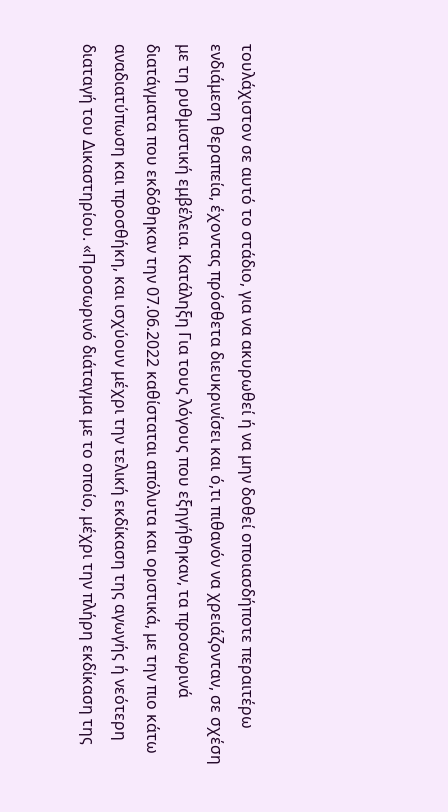τουλάχιστον σε αυτό το στάδιο, για να ακυρωθεί ή να μην δοθεί οποιασδήποτε περαιτέρω ενδιάμεση θεραπεία, έχοντας πρόσθετα διευκρινίσει και ό,τι πιθανόν να χρειάζονταν, σε σχέση με τη ρυθμιστική εμβέλεια. Κατάληξη Για τους λόγους που εξηγήθηκαν, τα προσωρινά διατάγματα που εκδόθηκαν την 07.06.2022 καθίσταται απόλυτα και οριστικά, με την πιο κάτω αναδιατύπωση και προσθήκη, και ισχύουν μέχρι την τελική εκδίκαση της αγωγής ή νεότερη διαταγή του Δικαστηρίου. «Προσωρινό διάταγμα με το οποίο, μέχρι την πλήρη εκδίκαση της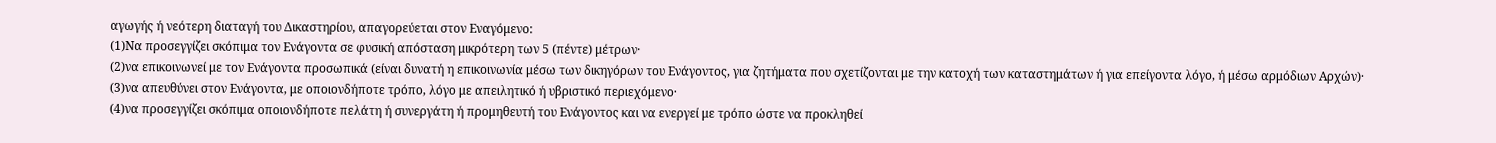αγωγής ή νεότερη διαταγή του Δικαστηρίου, απαγορεύεται στον Εναγόμενο:
(1)Να προσεγγίζει σκόπιμα τον Ενάγοντα σε φυσική απόσταση μικρότερη των 5 (πέντε) μέτρων·
(2)να επικοινωνεί με τον Ενάγοντα προσωπικά (είναι δυνατή η επικοινωνία μέσω των δικηγόρων του Ενάγοντος, για ζητήματα που σχετίζονται με την κατοχή των καταστημάτων ή για επείγοντα λόγο, ή μέσω αρμόδιων Αρχών)·
(3)να απευθύνει στον Ενάγοντα, με οποιονδήποτε τρόπο, λόγο με απειλητικό ή υβριστικό περιεχόμενο·
(4)να προσεγγίζει σκόπιμα οποιονδήποτε πελάτη ή συνεργάτη ή προμηθευτή του Ενάγοντος και να ενεργεί με τρόπο ώστε να προκληθεί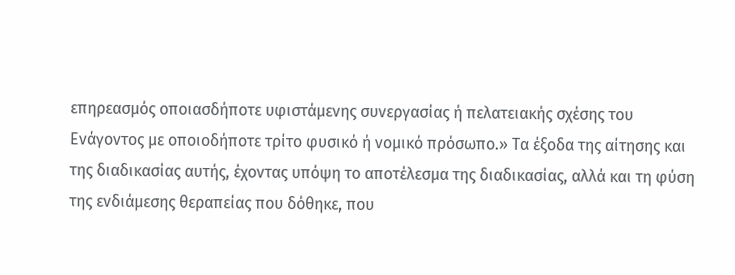επηρεασμός οποιασδήποτε υφιστάμενης συνεργασίας ή πελατειακής σχέσης του Ενάγοντος με οποιοδήποτε τρίτο φυσικό ή νομικό πρόσωπο.» Τα έξοδα της αίτησης και της διαδικασίας αυτής, έχοντας υπόψη το αποτέλεσμα της διαδικασίας, αλλά και τη φύση της ενδιάμεσης θεραπείας που δόθηκε, που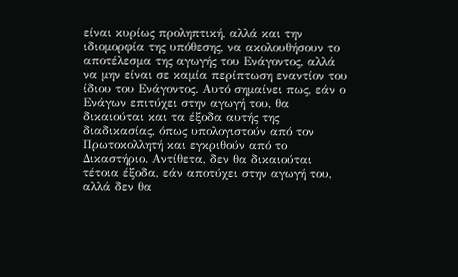είναι κυρίως προληπτική, αλλά και την ιδιομορφία της υπόθεσης, να ακολουθήσουν το αποτέλεσμα της αγωγής του Ενάγοντος, αλλά να μην είναι σε καμία περίπτωση εναντίον του ίδιου του Ενάγοντος. Αυτό σημαίνει πως, εάν ο Ενάγων επιτύχει στην αγωγή του, θα δικαιούται και τα έξοδα αυτής της διαδικασίας, όπως υπολογιστούν από τον Πρωτοκολλητή και εγκριθούν από το Δικαστήριο. Αντίθετα, δεν θα δικαιούται τέτοια έξοδα, εάν αποτύχει στην αγωγή του, αλλά δεν θα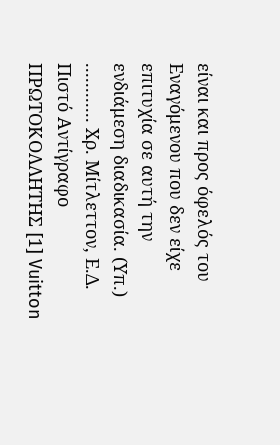είναι και προς όφελός του Εναγόμενου που δεν είχε επιτυχία σε αυτή την ενδιάμεση διαδικασία. (Υπ.) ............ Χρ. Μίτλεττον, Ε.Δ. Πιστό Αντίγραφο ΠΡΩΤΟΚΟΛΛΗΤΗΣ [1] Vuitton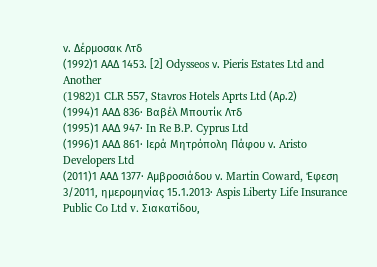ν. Δέρμοσακ Λτδ
(1992)1 ΑΑΔ 1453. [2] Odysseos ν. Pieris Estates Ltd and Another
(1982)1 CLR 557, Staνros Hotels Aprts Ltd (Αρ.2)
(1994)1 ΑΑΔ 836· Βαβέλ Μπουτίκ Λτδ
(1995)1 ΑΑΔ 947· In Re B.P. Cyprus Ltd
(1996)1 ΑΑΔ 861· Ιερά Μητρόπολη Πάφου ν. Aristo Developers Ltd
(2011)1 ΑΑΔ 1377· Αμβροσιάδου ν. Martin Coward, Έφεση 3/2011, ημερομηνίας 15.1.2013· Aspis Liberty Life Insurance Public Co Ltd v. Σιακατίδου,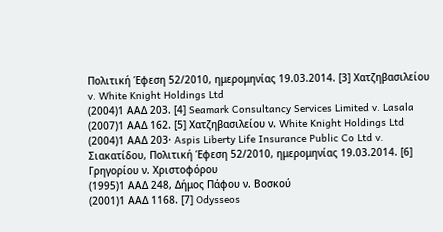Πολιτική Έφεση 52/2010, ημερομηνίας 19.03.2014. [3] Χατζηβασιλείου v. White Knight Holdings Ltd
(2004)1 ΑΑΔ 203. [4] Seamark Consultancy Services Limited v. Lasala
(2007)1 ΑΑΔ 162. [5] Χατζηβασιλείου ν. White Knight Holdings Ltd
(2004)1 ΑΑΔ 203· Aspis Liberty Life Insurance Public Co Ltd v. Σιακατίδου, Πολιτική Έφεση 52/2010, ημερομηνίας 19.03.2014. [6] Γρηγορίου ν. Χριστοφόρου
(1995)1 ΑΑΔ 248, Δήμος Πάφου ν. Βοσκού
(2001)1 ΑΑΔ 1168. [7] Odysseos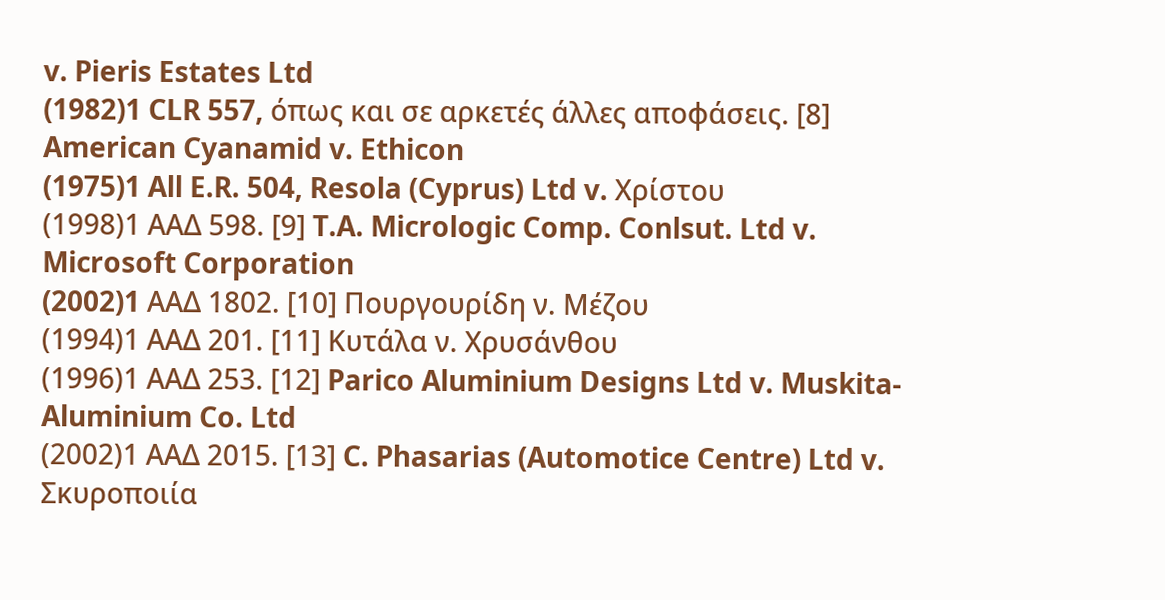v. Pieris Estates Ltd
(1982)1 CLR 557, όπως και σε αρκετές άλλες αποφάσεις. [8] American Cyanamid v. Ethicon
(1975)1 All E.R. 504, Resola (Cyprus) Ltd v. Χρίστου
(1998)1 ΑΑΔ 598. [9] T.A. Micrologic Comp. Conlsut. Ltd v. Microsoft Corporation
(2002)1 AAΔ 1802. [10] Πουργουρίδη ν. Μέζου
(1994)1 ΑΑΔ 201. [11] Κυτάλα ν. Χρυσάνθου
(1996)1 ΑΑΔ 253. [12] Parico Aluminium Designs Ltd v. Muskita-Aluminium Co. Ltd
(2002)1 ΑΑΔ 2015. [13] C. Phasarias (Automotice Centre) Ltd v. Σκυροποιία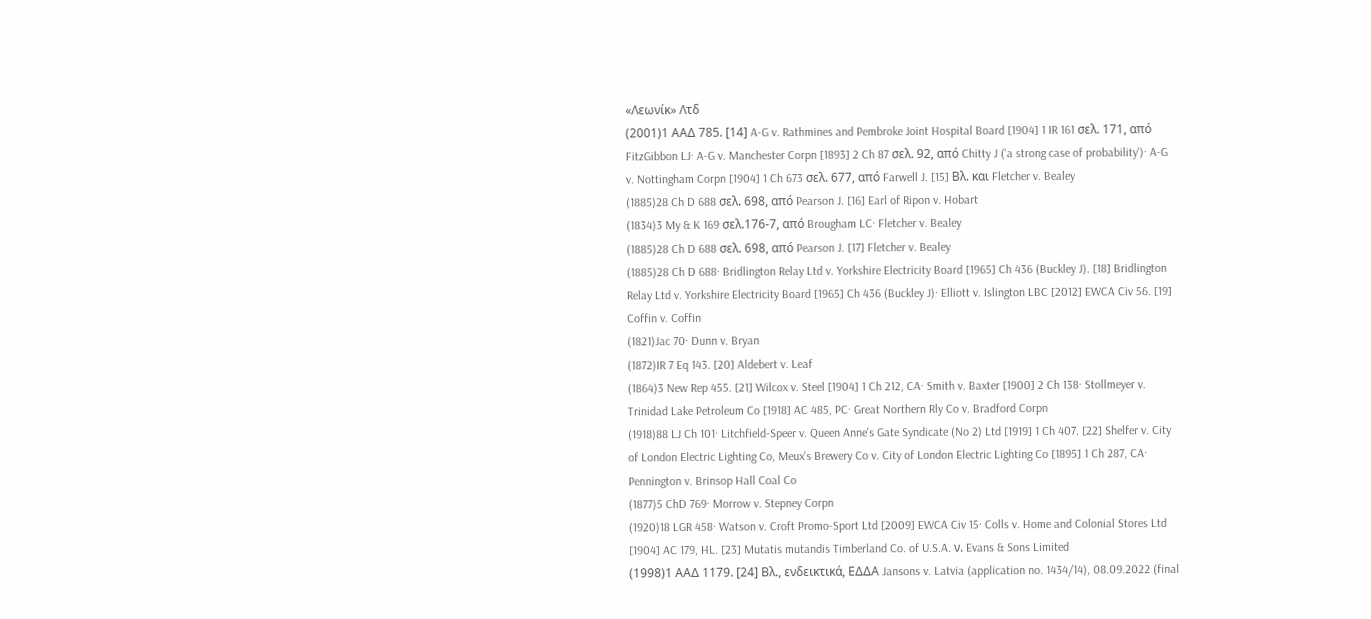«Λεωνίκ» Λτδ
(2001)1 ΑΑΔ 785. [14] A-G v. Rathmines and Pembroke Joint Hospital Board [1904] 1 IR 161 σελ. 171, από FitzGibbon LJ· A-G v. Manchester Corpn [1893] 2 Ch 87 σελ. 92, από Chitty J ('a strong case of probability')· A-G v. Nottingham Corpn [1904] 1 Ch 673 σελ. 677, από Farwell J. [15] Βλ. και Fletcher v. Bealey
(1885)28 Ch D 688 σελ. 698, από Pearson J. [16] Earl of Ripon v. Hobart
(1834)3 My & K 169 σελ.176-7, από Brougham LC· Fletcher v. Bealey
(1885)28 Ch D 688 σελ. 698, από Pearson J. [17] Fletcher v. Bealey
(1885)28 Ch D 688· Bridlington Relay Ltd v. Yorkshire Electricity Board [1965] Ch 436 (Buckley J). [18] Bridlington Relay Ltd v. Yorkshire Electricity Board [1965] Ch 436 (Buckley J)· Elliott v. Islington LBC [2012] EWCA Civ 56. [19] Coffin v. Coffin
(1821)Jac 70· Dunn v. Bryan
(1872)IR 7 Eq 143. [20] Aldebert v. Leaf
(1864)3 New Rep 455. [21] Wilcox v. Steel [1904] 1 Ch 212, CA· Smith v. Baxter [1900] 2 Ch 138· Stollmeyer v. Trinidad Lake Petroleum Co [1918] AC 485, PC· Great Northern Rly Co v. Bradford Corpn
(1918)88 LJ Ch 101· Litchfield-Speer v. Queen Anne's Gate Syndicate (No 2) Ltd [1919] 1 Ch 407. [22] Shelfer v. City of London Electric Lighting Co, Meux's Brewery Co v. City of London Electric Lighting Co [1895] 1 Ch 287, CA· Pennington v. Brinsop Hall Coal Co
(1877)5 ChD 769· Morrow v. Stepney Corpn
(1920)18 LGR 458· Watson v. Croft Promo-Sport Ltd [2009] EWCA Civ 15· Colls v. Home and Colonial Stores Ltd [1904] AC 179, HL. [23] Mutatis mutandis Timberland Co. of U.S.A. ν. Evans & Sons Limited
(1998)1 ΑΑΔ 1179. [24] Βλ., ενδεικτικά, ΕΔΔΑ Jansons v. Latvia (application no. 1434/14), 08.09.2022 (final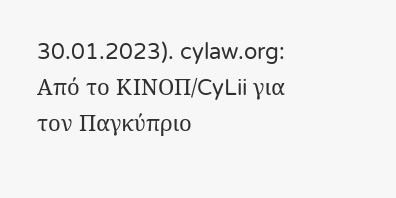30.01.2023). cylaw.org: Από το ΚΙΝOΠ/CyLii για τον Παγκύπριο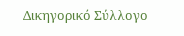Δικηγορικό Σύλλογο